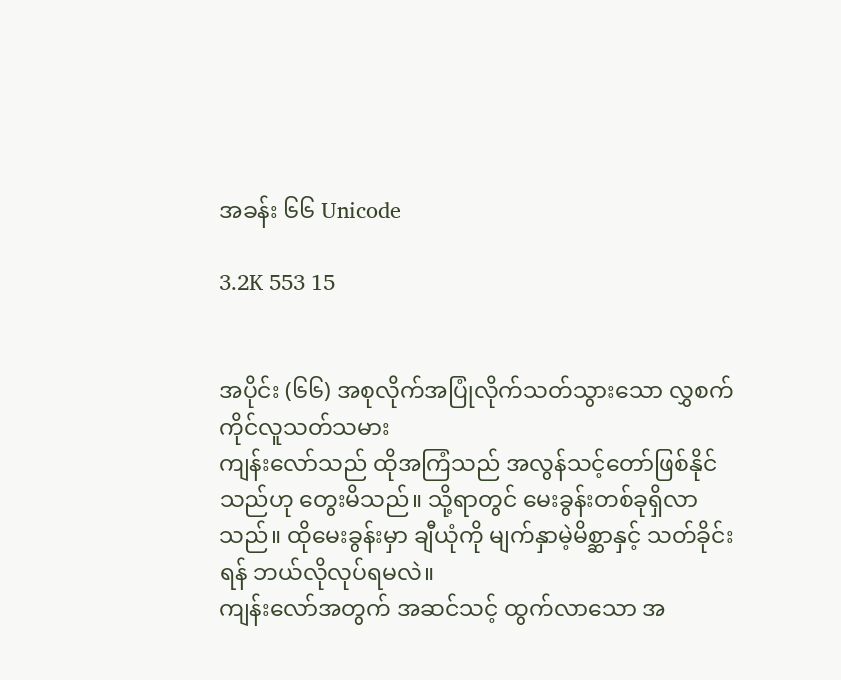အခန်း ၆၆ Unicode

3.2K 553 15


အပိုင်း (၆၆) အစုလိုက်အပြုံလိုက်သတ်သွားသော လွှစက်ကိုင်လူသတ်သမား
ကျန်းလော်သည် ထိုအကြံသည် အလွန်သင့်တော်ဖြစ်နိုင်သည်ဟု တွေးမိသည်။ သို့ရာတွင် မေးခွန်းတစ်ခုရှိလာသည်။ ထိုမေးခွန်းမှာ ချီယုံကို မျက်နှာမဲ့မိစ္ဆာနှင့် သတ်ခိုင်းရန် ဘယ်လိုလုပ်ရမလဲ။
ကျန်းလော်အတွက် အဆင်သင့် ထွက်လာသော အ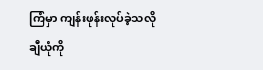ကြံမှာ ကျန်းဖုန်းလုပ်ခဲ့သလို ချီယုံကို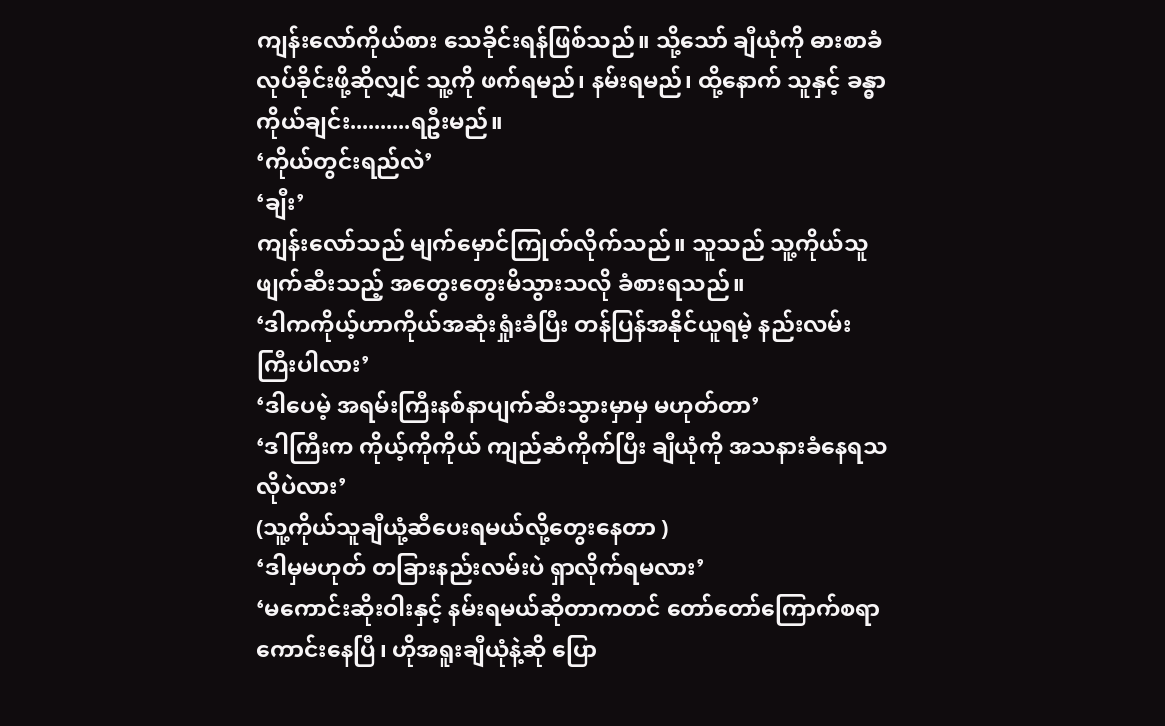ကျန်းလော်ကိုယ်စား သေခိုင်းရန်ဖြစ်သည်။ သို့သော် ချီယုံကို ဓားစာခံလုပ်ခိုင်းဖို့ဆိုလျှင် သူ့ကို ဖက်ရမည်၊ နမ်းရမည်၊ ထို့နောက် သူနှင့် ခန္ဓာကိုယ်ချင်း..........ရဦးမည်။
‘ကိုယ်တွင်းရည်လဲ’
‘ချီး’
ကျန်းလော်သည် မျက်မှောင်ကြုတ်လိုက်သည်။ သူသည် သူ့ကိုယ်သူဖျက်ဆီးသည့် အတွေးတွေးမိသွားသလို ခံစားရသည်။
‘ဒါကကိုယ့်ဟာကိုယ်အဆုံးရှုံးခံပြီး တန်ပြန်အနိုင်ယူရမဲ့ နည်းလမ်းကြီးပါလား’
‘ဒါပေမဲ့ အရမ်းကြီးနစ်နာပျက်ဆီးသွားမှာမှ မဟုတ်တာ’
‘ဒါကြီးက ကိုယ့်ကိုကိုယ် ကျည်ဆံကိုက်ပြီး ချီယုံကို အသနားခံနေရသလိုပဲလား’
(သူ့ကိုယ်သူချီယုံ့ဆီပေးရမယ်လို့တွေးနေတာ )
‘ဒါမှမဟုတ် တခြားနည်းလမ်းပဲ ရှာလိုက်ရမလား’
‘မကောင်းဆိုးဝါးနှင့် နမ်းရမယ်ဆိုတာကတင် တော်တော်ကြောက်စရာကောင်းနေပြီ၊ ဟိုအရူးချီယုံနဲ့ဆို ပြော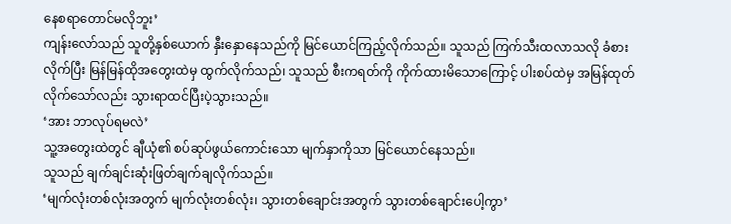နေစရာတောင်မလိုဘူး’
ကျန်းလော်သည် သူတို့နှစ်ယောက် နှီးနှောနေသည်ကို မြင်ယောင်ကြည့်လိုက်သည်။ သူသည် ကြက်သီးထလာသလို ခံစားလိုက်ပြီး မြန်မြန်ထိုအတွေးထဲမှ ထွက်လိုက်သည်၊ သူသည် စီးကရတ်ကို ကိုက်ထားမိသောကြောင့် ပါးစပ်ထဲမှ အမြန်ထုတ်လိုက်သော်လည်း သွားရာထင်ပြီးပဲ့သွားသည်။
‘အား ဘာလုပ်ရမလဲ’
သူ့အတွေးထဲတွင် ချီယုံ၏ စပ်ဆုပ်ဖွယ်ကောင်းသော မျက်နှာကိုသာ မြင်ယောင်နေသည်။
သူသည် ချက်ချင်းဆုံးဖြတ်ချက်ချလိုက်သည်။
‘မျက်လုံးတစ်လုံးအတွက် မျက်လုံးတစ်လုံး၊ သွားတစ်ချောင်းအတွက် သွားတစ်ချောင်းပေါ့ကွာ’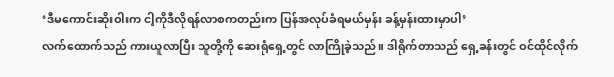‘ဒီမကောင်းဆိုးဝါးက ငါ့ကိုဒီလိုရန်လာစကတည်းက ပြန်အလုပ်ခံရမယ်မှန်း ခန့်မှန်းထားမှာပါ’
လက်ထောက်သည် ကားယူလာပြီး သူတို့ကို ဆေးရုံရှေ့တွင် လာကြိုခဲ့သည်။ ဒါရိုက်တာသည် ရှေ့ခန်းတွင် ဝင်ထိုင်လိုက်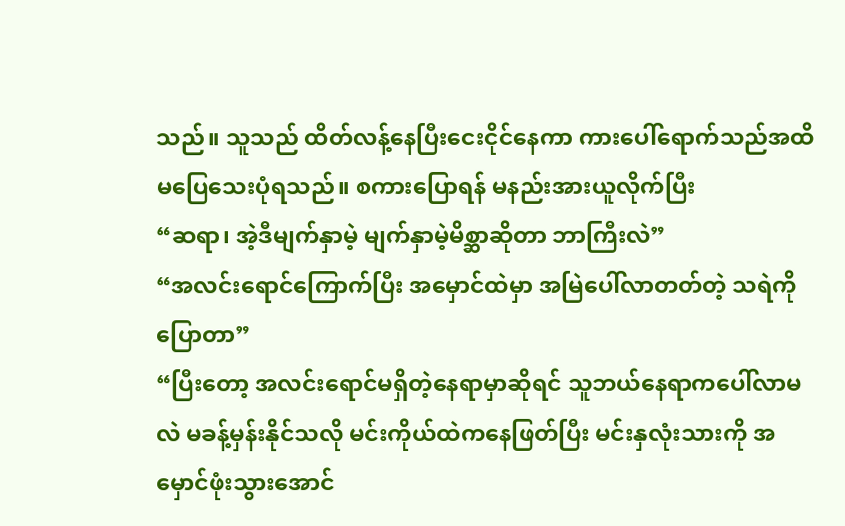သည်။ သူသည် ထိတ်လန့်နေပြီးငေးငိုင်နေကာ ကားပေါ်ရောက်သည်အထိ မပြေသေးပုံရသည်။ စကားပြောရန် မနည်းအားယူလိုက်ပြီး
“ဆရာ၊ အဲ့ဒီမျက်နှာမဲ့ မျက်နှာမဲ့မိစ္ဆာဆိုတာ ဘာကြီးလဲ”
“အလင်းရောင်ကြောက်ပြီး အမှောင်ထဲမှာ အမြဲပေါ်လာတတ်တဲ့ သရဲကိုပြောတာ”
“ပြီးတော့ အလင်းရောင်မရှိတဲ့နေရာမှာဆိုရင် သူဘယ်နေရာကပေါ်လာမလဲ မခန့်မှန်းနိုင်သလို မင်းကိုယ်ထဲကနေဖြတ်ပြီး မင်းနှလုံးသားကို အမှောင်ဖုံးသွားအောင်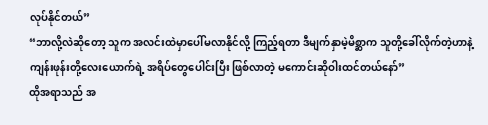လုပ်နိုင်တယ်”
“ဘာလို့လဲဆိုတော့ သူက အလင်းထဲမှာပေါ်မလာနိုင်လို့ ကြည့်ရတာ ဒီမျက်နှာမဲ့မိစ္ဆာက သူတို့ခေါ်လိုက်တဲ့ဟာနဲ့ ကျန်းဖုန်းတို့လေးယောက်ရဲ့ အရိပ်တွေပေါင်းပြီး ဖြစ်လာတဲ့ မကောင်းဆိုဝါးထင်တယ်နော်”
ထိုအရာသည် အ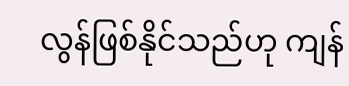လွန်ဖြစ်နိုင်သည်ဟု ကျန်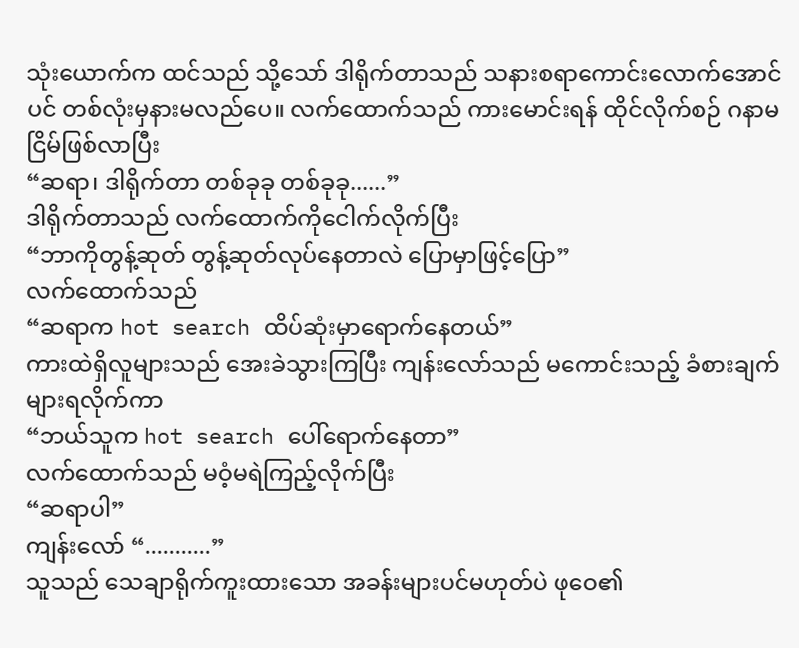သုံးယောက်က ထင်သည် သို့သော် ဒါရိုက်တာသည် သနားစရာကောင်းလောက်အောင်ပင် တစ်လုံးမှနားမလည်ပေ။ လက်ထောက်သည် ကားမောင်းရန် ထိုင်လိုက်စဉ် ဂနာမငြိမ်ဖြစ်လာပြီး
“ဆရာ၊ ဒါရိုက်တာ တစ်ခုခု တစ်ခုခု......”
ဒါရိုက်တာသည် လက်ထောက်ကိုငေါက်လိုက်ပြီး
“ဘာကိုတွန့်ဆုတ် တွန့်ဆုတ်လုပ်နေတာလဲ ပြောမှာဖြင့်ပြော”
လက်ထောက်သည်
“ဆရာက hot search ထိပ်ဆုံးမှာရောက်နေတယ်”
ကားထဲရှိလူများသည် အေးခဲသွားကြပြီး ကျန်းလော်သည် မကောင်းသည့် ခံစားချက်များရလိုက်ကာ
“ဘယ်သူက hot search ပေါ်ရောက်နေတာ”
လက်ထောက်သည် မဝံ့မရဲကြည့်လိုက်ပြီး
“ဆရာပါ”
ကျန်းလော် “...........”
သူသည် သေချာရိုက်ကူးထားသော အခန်းများပင်မဟုတ်ပဲ ဖုဝေ၏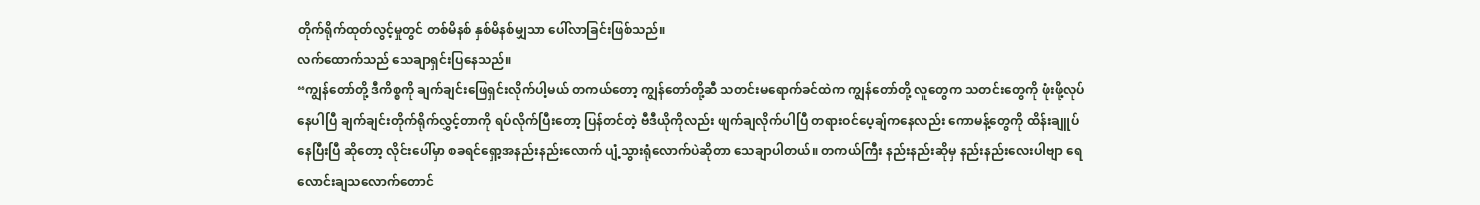တိုက်ရိုက်ထုတ်လွင့်မှုတွင် တစ်မိနစ် နှစ်မိနစ်မျှသာ ပေါ်လာခြင်းဖြစ်သည်။
လက်ထောက်သည် သေချာရှင်းပြနေသည်။
“ကျွန်တော်တို့ ဒီကိစ္စကို ချက်ချင်းဖြေရှင်းလိုက်ပါ့မယ် တကယ်တော့ ကျွန်တော်တို့ဆီ သတင်းမရောက်ခင်ထဲက ကျွန်တော်တို့ လူတွေက သတင်းတွေကို ဖုံးဖို့လုပ်နေပါပြီ ချက်ချင်းတိုက်ရိုက်လွှင့်တာကို ရပ်လိုက်ပြီးတော့ ပြန်တင်တဲ့ ဗီဒီယိုကိုလည်း ဖျက်ချလိုက်ပါပြီ တရားဝင်ပေ့ချ်ကနေလည်း ကောမန့်တွေကို ထိန်းချူပ်နေပြီးပြီ ဆိုတော့ လိုင်းပေါ်မှာ စခရင်ရှော့အနည်းနည်းလောက် ပျံ့သွားရုံလောက်ပဲဆိုတာ သေချာပါတယ်။ တကယ်ကြီး နည်းနည်းဆိုမှ နည်းနည်းလေးပါဗျာ ရေလောင်းချသလောက်တောင်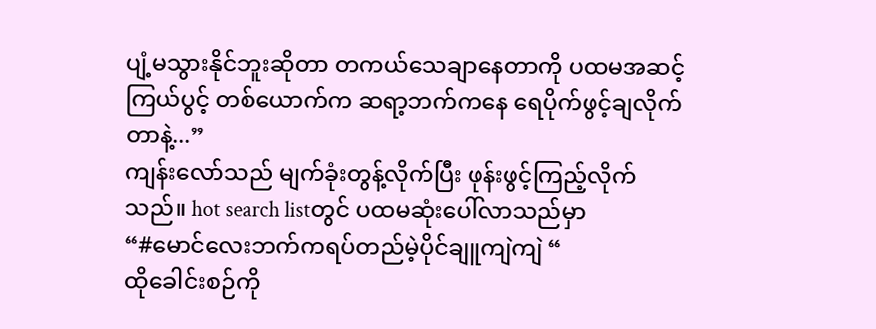ပျံ့မသွားနိုင်ဘူးဆိုတာ တကယ်သေချာနေတာကို ပထမအဆင့်ကြယ်ပွင့် တစ်ယောက်က ဆရာ့ဘက်ကနေ ရေပိုက်ဖွင့်ချလိုက်တာနဲ့...”
ကျန်းလော်သည် မျက်ခုံးတွန့်လိုက်ပြီး ဖုန်းဖွင့်ကြည့်လိုက်သည်။ hot search listတွင် ပထမဆုံးပေါ်လာသည်မှာ
“#မောင်လေးဘက်ကရပ်တည်မဲ့ပိုင်ချူကျဲကျဲ “
ထိုခေါင်းစဉ်ကို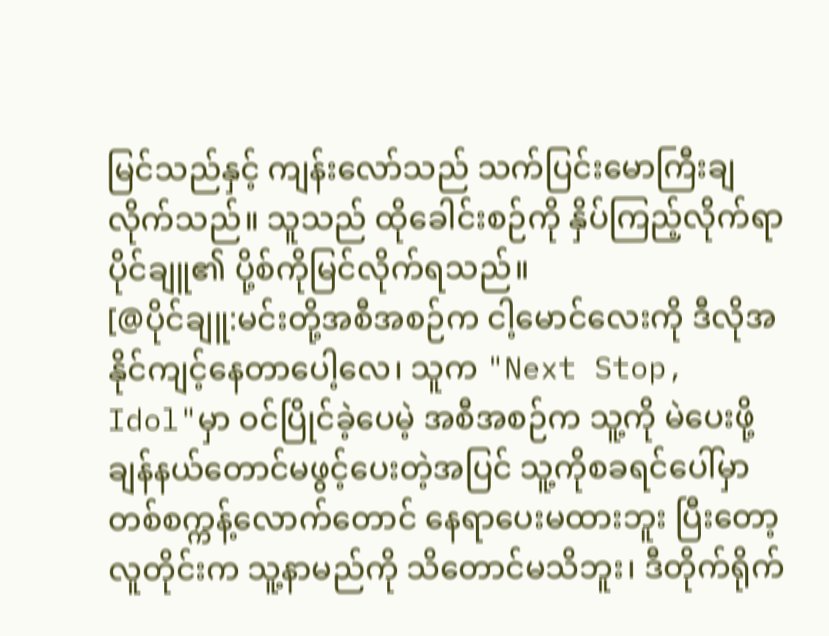မြင်သည်နှင့် ကျန်းလော်သည် သက်ပြင်းမောကြီးချလိုက်သည်။ သူသည် ထိုခေါင်းစဉ်ကို နှိပ်ကြည့်လိုက်ရာ ပိုင်ချူ၏ ပို့စ်ကိုမြင်လိုက်ရသည်။
[@ပိုင်ချူ:မင်းတို့အစီအစဉ်က ငါ့မောင်လေးကို ဒီလိုအနိုင်ကျင့်နေတာပေါ့လေ၊ သူက "Next Stop, Idol"မှာ ဝင်ပြိုင်ခဲ့ပေမဲ့ အစီအစဉ်က သူ့ကို မဲပေးဖို့ ချန်နယ်တောင်မဖွင့်ပေးတဲ့အပြင် သူ့ကိုစခရင်ပေါ်မှာ တစ်စက္ကန့်လောက်တောင် နေရာပေးမထားဘူး ပြီးတော့ လူတိုင်းက သူ့နာမည်ကို သိတောင်မသိဘူး၊ ဒီတိုက်ရိုက်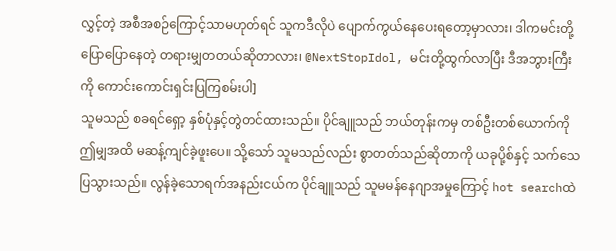လွှင့်တဲ့ အစီအစဉ်ကြောင့်သာမဟုတ်ရင် သူကဒီလိုပဲ ပျောက်ကွယ်နေပေးရတော့မှာလား၊ ဒါကမင်းတို့ပြောပြောနေတဲ့ တရားမျှတတယ်ဆိုတာလား၊ @NextStopIdol, မင်းတို့ထွက်လာပြီး ဒီအဘွားကြီးကို ကောင်းကောင်းရှင်းပြကြစမ်းပါ]
သူမသည် စခရင်ရှော့ နှစ်ပုံနှင့်တွဲတင်ထားသည်။ ပိုင်ချူသည် ဘယ်တုန်းကမှ တစ်ဦးတစ်ယောက်ကို ဤမျှအထိ မဆန့်ကျင်ခဲ့ဖူးပေ။ သို့သော် သူမသည်လည်း စွာတတ်သည်ဆိုတာကို ယခုပို့စ်နှင့် သက်သေပြသွားသည်။ လွန်ခဲ့သောရက်အနည်းငယ်က ပိုင်ချူသည် သူမမန်နေဂျာအမှုကြောင့် hot searchထဲ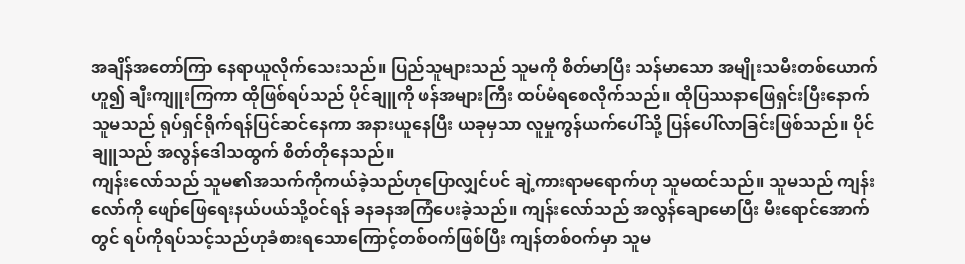အချိန်အတော်ကြာ နေရာယူလိုက်သေးသည်။ ပြည်သူများသည် သူမကို စိတ်မာပြီး သန်မာသော အမျိုးသမီးတစ်ယောက်ဟူ၍ ချီးကျူးကြကာ ထိုဖြစ်ရပ်သည် ပိုင်ချူကို ဖန်အများကြီး ထပ်မံရစေလိုက်သည်။ ထိုပြဿနာဖြေရှင်းပြီးနောက် သူမသည် ရုပ်ရှင်ရိုက်ရန်ပြင်ဆင်နေကာ အနားယူနေပြီး ယခုမှသာ လူမှုကွန်ယက်ပေါ်သို့ ပြန်ပေါ်လာခြင်းဖြစ်သည်။ ပိုင်ချူသည် အလွန်ဒေါသထွက် စိတ်တိုနေသည်။
ကျန်းလော်သည် သူမ၏အသက်ကိုကယ်ခဲ့သည်ဟုပြောလျှင်ပင် ချဲ့ကားရာမရောက်ဟု သူမထင်သည်။ သူမသည် ကျန်းလော်ကို ဖျော်ဖြေရေးနယ်ပယ်သို့ဝင်ရန် ခနခနအကြံပေးခဲ့သည်။ ကျန်းလော်သည် အလွန်ချောမောပြီး မီးရောင်အောက်တွင် ရပ်ကိုရပ်သင့်သည်ဟုခံစားရသောကြောင့်တစ်ဝက်ဖြစ်ပြီး ကျန်တစ်ဝက်မှာ သူမ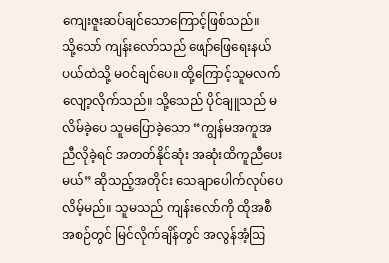ကျေးဇူးဆပ်ချင်သောကြောင့်ဖြစ်သည်။
သို့သော် ကျန်းလော်သည် ဖျော်ဖြေရေးနယ်ပယ်ထဲသို့ မဝင်ချင်ပေ။ ထို့ကြောင့်သူမလက်လျော့လိုက်သည်။ သို့သေည် ပိုင်ချူသည် မလိမ်ခဲ့ပေ သူမပြောခဲ့သော “ကျွန်မအကူအညီလိုခဲ့ရင် အတတ်နိုင်ဆုံး အဆုံးထိကူညီပေးမယ်” ဆိုသည့်အတိုင်း သေချာပေါက်လုပ်ပေလိမ့်မည်။ သူမသည် ကျန်းလော်ကို ထိုအစီအစဉ်တွင် မြင်လိုက်ချိန်တွင် အလွန်အံ့ဩ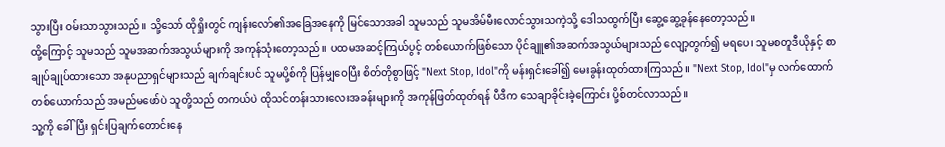သွားပြီး ဝမ်းသာသွားသည်။ သို့သော် ထိုရှိုးတွင် ကျန်းလော်၏အခြေအနေကို မြင်သောအခါ သူမသည် သူမအိမ်မီးလောင်သွားသကဲ့သို့ ဒေါသထွက်ပြီး ဆွေ့ဆွေ့ခုန်နေတော့သည်။
ထို့ကြောင့် သူမသည် သူမအဆက်အသွယ်များကို အကုန်သုံးတော့သည်။ ပထမအဆင့်ကြယ်ပွင့် တစ်ယောက်ဖြစ်သော ပိုင်ချူ၏အဆက်အသွယ်များသည် လျော့တွက်၍ မရပေ၊ သူမစတူဒီယိုနှင့် စာချုပ်ချုပ်ထားသော အနုပညာရှင်များသည် ချက်ချင်းပင် သူမပို့စ်ကို ပြန်မျှဝေပြီး စိတ်တိုစွာဖြင့် "Next Stop, Idol"ကို မန်းရှင်းခေါ်၍ မေးခွန်းထုတ်ထားကြသည်။ "Next Stop, Idol"မှ လက်ထောက်တစ်ယောက်သည် အမည်မဖော်ပဲ သူတို့သည် တကယ်ပဲ ထိုသင်တန်းသားလေးအခန်းများကို အကုန်ဖြတ်ထုတ်ရန် ပီဒီက သေချာခိုင်းခဲ့ကြောင်း ပို့စ်တင်လာသည်။
သူ့ကို ခေါ်ပြီး ရှင်းပြချက်တောင်းနေ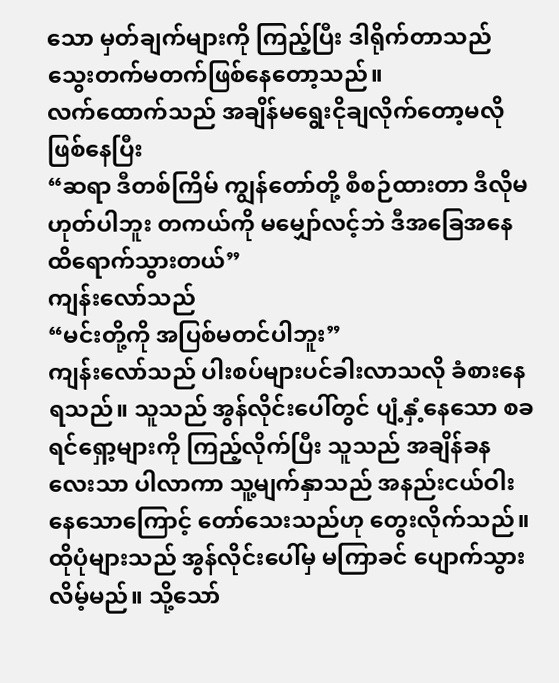သော မှတ်ချက်များကို ကြည့်ပြီး ဒါရိုက်တာသည် သွေးတက်မတက်ဖြစ်နေတော့သည်။
လက်ထောက်သည် အချိန်မရွေးငိုချလိုက်တော့မလို ဖြစ်နေပြီး
“ဆရာ ဒီတစ်ကြိမ် ကျွန်တော်တို့ စီစဉ်ထားတာ ဒီလိုမဟုတ်ပါဘူး တကယ်ကို မမျှော်လင့်ဘဲ ဒီအခြေအနေထိရောက်သွားတယ်”
ကျန်းလော်သည်
“မင်းတို့ကို အပြစ်မတင်ပါဘူး”
ကျန်းလော်သည် ပါးစပ်များပင်ခါးလာသလို ခံစားနေရသည်။ သူသည် အွန်လိုင်းပေါ်တွင် ပျံ့နှံ့နေသော စခရင်ရှော့များကို ကြည့်လိုက်ပြီး သူသည် အချိန်ခနလေးသာ ပါလာကာ သူ့မျက်နှာသည် အနည်းငယ်ဝါးနေသောကြောင့် တော်သေးသည်ဟု တွေးလိုက်သည်။ ထိုပုံများသည် အွန်လိုင်းပေါ်မှ မကြာခင် ပျောက်သွားလိမ့်မည်။ သို့သော်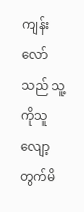ကျန်းလော်သည် သူ့ကိုသူလျော့တွက်မိ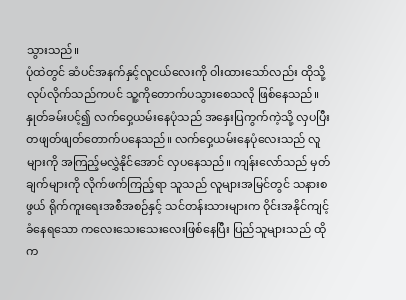သွားသည်။
ပုံထဲတွင် ဆံပင်အနက်နှင့်လူငယ်လေးကို ဝါးထားသော်လည်း ထိုသို့လုပ်လိုက်သည်ကပင် သူ့ကိုတောက်ပသွားစေသလို ဖြစ်နေသည်။ နှုတ်ခမ်းပင့်၍ လက်ဝှေ့ယမ်းနေပုံသည် အနှေးပြကွက်ကဲ့သို့ လှပပြီး တဖျတ်ဖျတ်တောက်ပနေသည်။ လက်ဝှေ့ယမ်းနေပုံလေးသည် လူများကို အကြည့်မလွှဲနိုင်အောင် လှပနေသည်။ ကျန်းလော်သည် မှတ်ချက်များကို လိုက်ဖက်ကြည့်ရာ သူသည် လူများအမြင်တွင် သနားစဖွယ် ရိုက်ကူးရေးအစီအစဉ်နှင့် သင်တန်းသားများက ဝိုင်းအနိုင်ကျင့်ခံနေရသော ကလေးသေးသေးလေးဖြစ်နေပြီး ပြည်သူများသည် ထိုက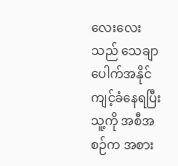လေးလေးသည် သေချာပေါက်အနိုင်ကျင့်ခံနေရပြီး သူ့ကို အစီအစဉ်က အစား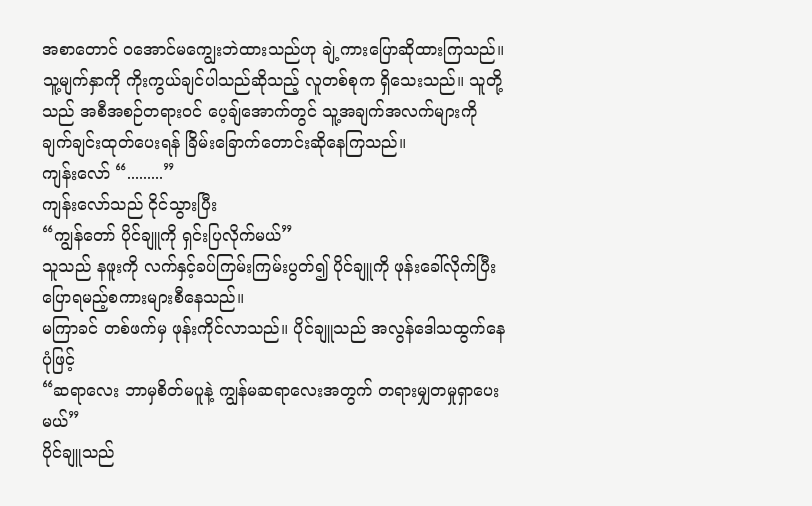အစာတောင် ဝအောင်မကျွေးဘဲထားသည်ဟု ချဲ့ကားပြောဆိုထားကြသည်။
သူ့မျက်နှာကို ကိုးကွယ်ချင်ပါသည်ဆိုသည့် လူတစ်စုက ရှိသေးသည်။ သူတို့သည် အစီအစဉ်တရားဝင် ပေ့ချ်အောက်တွင် သူ့အချက်အလက်များကို ချက်ချင်းထုတ်ပေးရန် ခြိမ်းခြောက်တောင်းဆိုနေကြသည်။
ကျန်းလော် “.........”
ကျန်းလော်သည် ငိုင်သွားပြီး
“ကျွန်တော် ပိုင်ချူကို ရှင်းပြလိုက်မယ်”
သူသည် နဖူးကို လက်နှင့်ခပ်ကြမ်းကြမ်းပွတ်၍ ပိုင်ချူကို ဖုန်းခေါ်လိုက်ပြီး ပြောရမည့်စကားများစီနေသည်။
မကြာခင် တစ်ဖက်မှ ဖုန်းကိုင်လာသည်။ ပိုင်ချူသည် အလွန်ဒေါသထွက်နေပုံဖြင့်
“ဆရာလေး ဘာမှစိတ်မပူနဲ့ ကျွန်မဆရာလေးအတွက် တရားမျှတမှုရှာပေးမယ်”
ပိုင်ချူသည်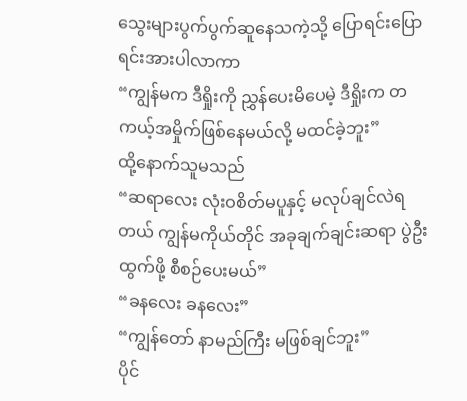သွေးများပွက်ပွက်ဆူနေသကဲ့သို့ ပြောရင်းပြောရင်းအားပါလာကာ
“ကျွန်မက ဒီရှိုးကို ညွှန်ပေးမိပေမဲ့ ဒီရှိုးက တကယ့်အမှိုက်ဖြစ်နေမယ်လို့ မထင်ခဲ့ဘူး”
ထို့နောက်သူမသည်
“ဆရာလေး လုံးဝစိတ်မပူနှင့် မလုပ်ချင်လဲရတယ် ကျွန်မကိုယ်တိုင် အခုချက်ချင်းဆရာ ပွဲဦးထွက်ဖို့ စီစဉ်ပေးမယ်”
“ခနလေး ခနလေး”
“ကျွန်တော် နာမည်ကြီး မဖြစ်ချင်ဘူး”
ပိုင်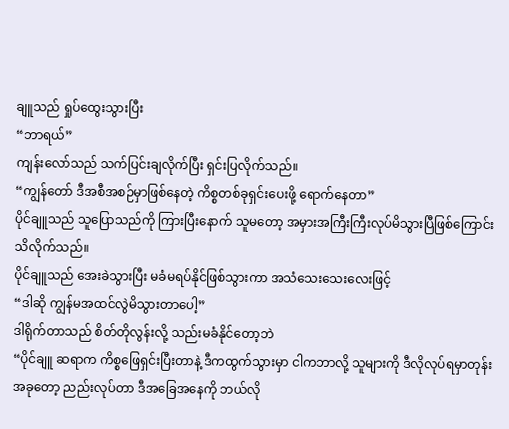ချူသည် ရှုပ်ထွေးသွားပြီး
“ဘာရယ်”
ကျန်းလော်သည် သက်ပြင်းချလိုက်ပြီး ရှင်းပြလိုက်သည်။
“ကျွန်တော် ဒီအစီအစဉ်မှာဖြစ်နေတဲ့ ကိစ္စတစ်ခုရှင်းပေးဖို့ ရောက်နေတာ”
ပိုင်ချူသည် သူပြောသည်ကို ကြားပြီးနောက် သူမတော့ အမှားအကြီးကြီးလုပ်မိသွားပြီဖြစ်ကြောင်း သိလိုက်သည်။
ပိုင်ချူသည် အေးခဲသွားပြီး မခံမရပ်နိုင်ဖြစ်သွားကာ အသံသေးသေးလေးဖြင့်
“ဒါဆို ကျွန်မအထင်လွဲမိသွားတာပေါ့”
ဒါရိုက်တာသည် စိတ်တိုလွန်းလို့ သည်းမခံနိုင်တော့ဘဲ
“ပိုင်ချူ ဆရာက ကိစ္စဖြေရှင်းပြီးတာနဲ့ ဒီကထွက်သွားမှာ ငါကဘာလို့ သူများကို ဒီလိုလုပ်ရမှာတုန်း အခုတော့ ညည်းလုပ်တာ ဒီအခြေအနေကို ဘယ်လို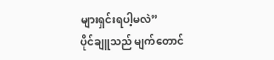များရှင်းရပါ့မလဲ”
ပိုင်ချူသည် မျက်တောင်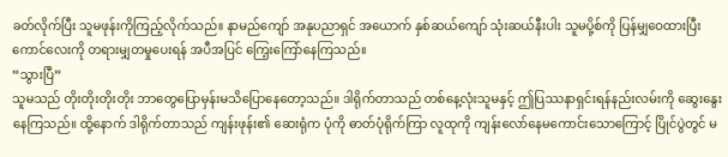ခတ်လိုက်ပြီး သူမဖုန်းကိုကြည့်လိုက်သည်။ နာမည်ကျော် အနုပညာရှင် အယောက် နှစ်ဆယ်ကျော် သုံးဆယ်နီးပါး သူမပို့စ်ကို ပြန်မျှဝေထားပြီး ကောင်လေးကို တရားမျှတမှုပေးရန် အပီအပြင် ကြေ့းကြော်နေကြသည်။
“သွားပြီ”
သူမသည် တိုးတိုးတိုးတိုး ဘာတွေပြောမှန်းမသိပြောနေတော့သည်။ ဒါရိုက်တာသည် တစ်နေ့လုံးသူမနှင့် ဤပြဿနာရှင်းရန်နည်းလမ်းကို ဆွေးနွေးနေကြသည်။ ထို့နောက် ဒါရိုက်တာသည် ကျန်းဖုန်း၏ ဆေးရုံက ပုံကို ဓာတ်ပုံရိုက်ကြာ လူထုကို ကျန်းလော်နေမကောင်းသောကြောင့် ပြိုင်ပွဲတွင် မ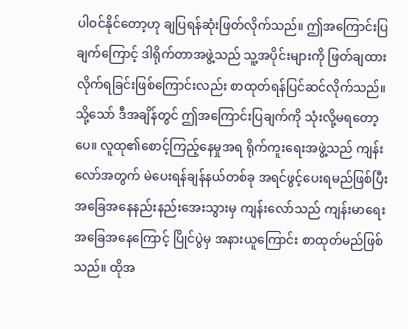ပါဝင်နိုင်တော့ဟု ချပြရန်ဆုံးဖြတ်လိုက်သည်။ ဤအကြောင်းပြချက်ကြောင့် ဒါရိုက်တာအဖွဲ့သည် သူ့အပိုင်းများကို ဖြတ်ချထားလိုက်ရခြင်းဖြစ်ကြောင်းလည်း စာထုတ်ရန်ပြင်ဆင်လိုက်သည်။
သို့သော် ဒီအချိန်တွင် ဤအကြောင်းပြချက်ကို သုံးလို့မရတော့ပေ။ လူထု၏စောင့်ကြည့်နေမှုအရ ရိုက်ကူးရေးအဖွဲ့သည် ကျန်းလော်အတွက် မဲပေးရန်ချန်နယ်တစ်ခု အရင်ဖွင့်ပေးရမည်ဖြစ်ပြီး အခြေအနေနည်းနည်းအေးသွားမှ ကျန်းလော်သည် ကျန်းမာရေးအခြေအနေကြောင့် ပြိုင်ပွဲမှ အနားယူကြောင်း စာထုတ်မည်ဖြစ်သည်။ ထိုအ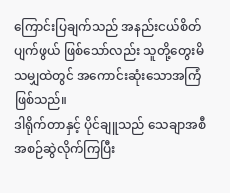ကြောင်းပြချက်သည် အနည်းငယ်စိတ်ပျက်ဖွယ် ဖြစ်သော်လည်း သူတို့တွေးမိသမျှထဲတွင် အကောင်းဆုံးသောအကြံဖြစ်သည်။
ဒါရိုက်တာနှင့် ပိုင်ချူသည် သေချာအစီအစဉ်ဆွဲလိုက်ကြပြီး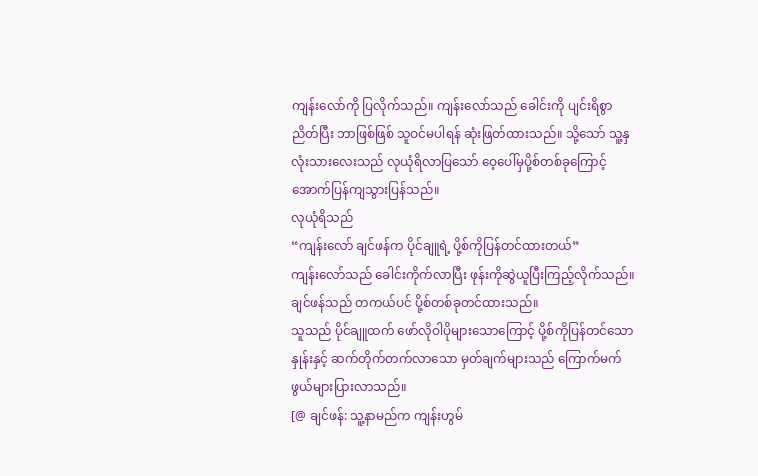ကျန်းလော်ကို ပြလိုက်သည်။ ကျန်းလော်သည် ခေါင်းကို ပျင်းရိစွာညိတ်ပြီး ဘာဖြစ်ဖြစ် သူဝင်မပါရန် ဆုံးဖြတ်ထားသည်။ သို့သော် သူ့နှလုံးသားလေးသည် လုယုံရိလာပြသော် ဝေ့ပေါ်မှပို့စ်တစ်ခုကြောင့် အောက်ပြန်ကျသွားပြန်သည်။
လုယုံရိသည်
“ကျန်းလော် ချင်ဖန်က ပိုင်ချူရဲ့ ပို့စ်ကိုပြန်တင်ထားတယ်”
ကျန်းလော်သည် ခေါင်းကိုက်လာပြီး ဖုန်းကိုဆွဲယူပြီးကြည့်လိုက်သည်။ ချင်ဖန်သည် တကယ်ပင် ပို့စ်တစ်ခုတင်ထားသည်။
သူသည် ပိုင်ချူထက် ဖော်လိုဝါပိုများသောကြောင့် ပို့စ်ကိုပြန်တင်သောနှုန်းနှင့် ဆက်တိုက်တက်လာသော မှတ်ချက်များသည် ကြောက်မက်ဖွယ်များပြားလာသည်။
[@ ချင်ဖန်: သူ့နာမည်က ကျန်းဟွမ်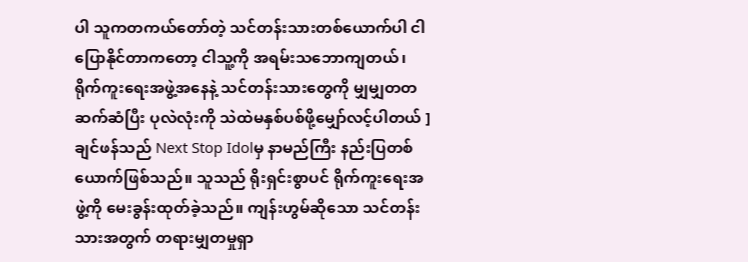ပါ သူကတကယ်တော်တဲ့ သင်တန်းသားတစ်ယောက်ပါ ငါပြောနိုင်တာကတော့ ငါသူ့ကို အရမ်းသဘောကျတယ်၊ ရိုက်ကူးရေးအဖွဲ့အနေနဲ့ သင်တန်းသားတွေကို မျှမျှတတဆက်ဆံပြီး ပုလဲလုံးကို သဲထဲမနှစ်ပစ်ဖို့မျှော်လင့်ပါတယ် ]
ချင်ဖန်သည် Next Stop Idolမှ နာမည်ကြီး နည်းပြတစ်ယောက်ဖြစ်သည်။ သူသည် ရိုးရှင်းစွာပင် ရိုက်ကူးရေးအဖွဲ့ကို မေးခွန်းထုတ်ခဲ့သည်။ ကျန်းဟွမ်ဆိုသော သင်တန်းသားအတွက် တရားမျှတမှုရှာ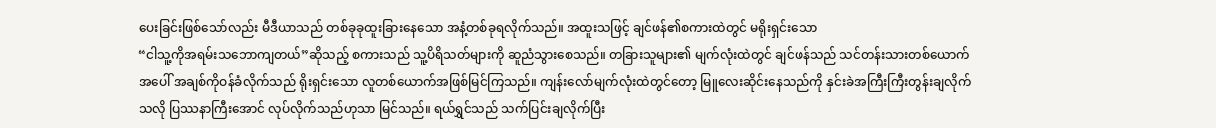ပေးခြင်းဖြစ်သော်လည်း မီဒီယာသည် တစ်ခုခုထူးခြားနေသော အနံ့တစ်ခုရလိုက်သည်။ အထူးသဖြင့် ချင်ဖန်၏စကားထဲတွင် မရိုးရှင်းသော
“ငါသူ့ကိုအရမ်းသဘောကျတယ်”ဆိုသည့် စကားသည် သူ့ပိရိသတ်များကို ဆူညံသွားစေသည်။ တခြားသူများ၏ မျက်လုံးထဲတွင် ချင်ဖန်သည် သင်တန်းသားတစ်ယောက်အပေါ် အချစ်ကိုဝန်ခံလိုက်သည် ရိုးရှင်းသော လူတစ်ယောက်အဖြစ်မြင်ကြသည်။ ကျန်းလော်မျက်လုံးထဲတွင်တော့ မြူလေးဆိုင်းနေသည်ကို နှင်းခဲအကြီးကြီးတွန်းချလိုက်သလို ပြဿနာကြီးအောင် လုပ်လိုက်သည်ဟုသာ မြင်သည်။ ရယ်ရွှင်သည် သက်ပြင်းချလိုက်ပြီး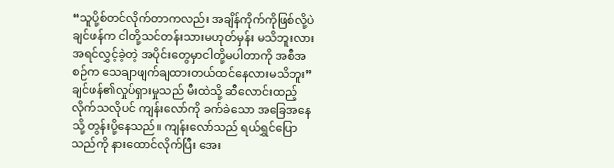“သူပို့စ်တင်လိုက်တာကလည်း အချိန်ကိုက်ကိုဖြစ်လို့ပဲ ချင်ဖန်က ငါတို့သင်တန်းသားမဟုတ်မှန်း မသိဘူးလား အရင်လွှင့်ခဲ့တဲ့ အပိုင်းတွေမှာငါတို့မပါတာကို အစီအစဉ်က သေချာဖျက်ချထားတယ်ထင်နေလားမသိဘူး”
ချင်ဖန်၏လှုပ်ရှားမှုသည် မီးထဲသို့ ဆီလောင်းထည့်လိုက်သလိုပင် ကျန်းလော်ကို ခက်ခဲသော အခြေအနေသို့ တွန်းပို့နေသည်။ ကျန်းလော်သည် ရယ်ရွှင်ပြောသည်ကို နားထောင်လိုက်ပြီး အေး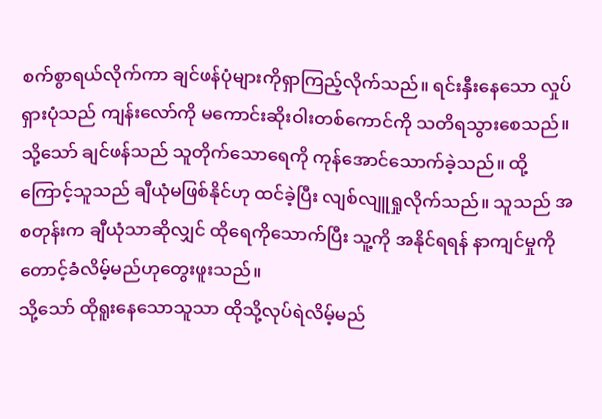စက်စွာရယ်လိုက်ကာ ချင်ဖန်ပုံများကိုရှာကြည့်လိုက်သည်။ ရင်းနှီးနေသော လှုပ်ရှားပုံသည် ကျန်းလော်ကို မကောင်းဆိုးဝါးတစ်ကောင်ကို သတိရသွားစေသည်။ သို့သော် ချင်ဖန်သည် သူတိုက်သောရေကို ကုန်အောင်သောက်ခဲ့သည်။ ထို့ကြောင့်သူသည် ချီယုံမဖြစ်နိုင်ဟု ထင်ခဲ့ပြီး လျစ်လျူရှုလိုက်သည်။ သူသည် အစတုန်းက ချီယုံသာဆိုလျှင် ထိုရေကိုသောက်ပြီး သူ့ကို အနိုင်ရရန် နာကျင်မှုကို တောင့်ခံလိမ့်မည်ဟုတွေးဖူးသည်။
သို့သော် ထိုရူးနေသောသူသာ ထိုသို့လုပ်ရဲလိမ့်မည်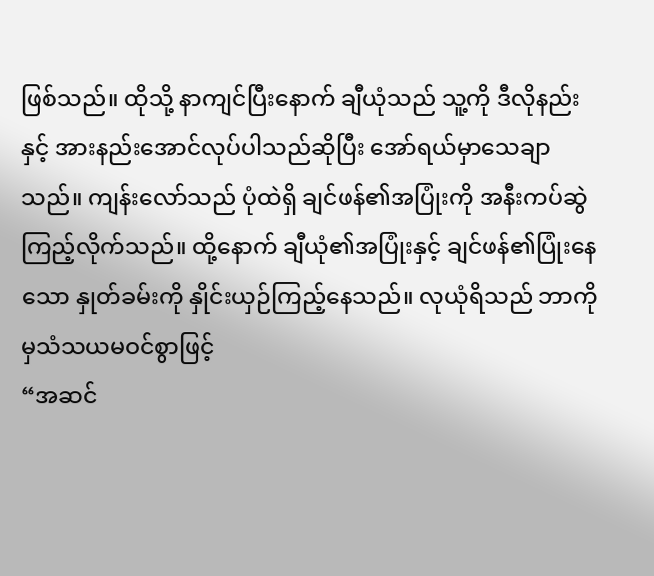ဖြစ်သည်။ ထိုသို့ နာကျင်ပြီးနောက် ချီယုံသည် သူ့ကို ဒီလိုနည်းနှင့် အားနည်းအောင်လုပ်ပါသည်ဆိုပြီး အော်ရယ်မှာသေချာသည်။ ကျန်းလော်သည် ပုံထဲရှိ ချင်ဖန်၏အပြုံးကို အနီးကပ်ဆွဲကြည့်လိုက်သည်။ ထို့နောက် ချီယုံ၏အပြုံးနှင့် ချင်ဖန်၏ပြုံးနေသော နှုတ်ခမ်းကို နှိုင်းယှဉ်ကြည့်နေသည်။ လုယုံရိသည် ဘာကိုမှသံသယမဝင်စွာဖြင့်
“အဆင်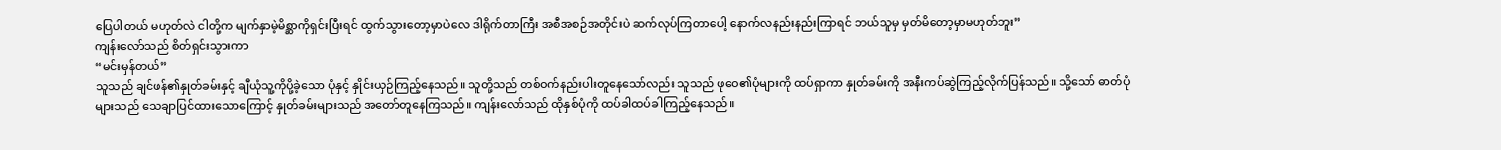ပြေပါတယ် မဟုတ်လဲ ငါတို့က မျက်နှာမဲ့မိစ္ဆာကိုရှင်းပြီးရင် ထွက်သွားတော့မှာပဲလေ ဒါရိုက်တာကြီး အစီအစဉ်အတိုင်းပဲ ဆက်လုပ်ကြတာပေါ့ နောက်လနည်းနည်းကြာရင် ဘယ်သူမှ မှတ်မိတော့မှာမဟုတ်ဘူး”
ကျန်းလော်သည် စိတ်ရှင်းသွားကာ
“မင်းမှန်တယ်”
သူသည် ချင်ဖန်၏နှုတ်ခမ်းနှင့် ချီယုံသူ့ကိုပို့ခဲ့သော ပုံနှင့် နှိုင်းယှဉ်ကြည့်နေသည်။ သူတို့သည် တစ်ဝက်နည်းပါးတူနေသော်လည်း သူသည် ဖုဝေ၏ပုံများကို ထပ်ရှာကာ နှုတ်ခမ်းကို အနီးကပ်ဆွဲကြည့်လိုက်ပြန်သည်။ သို့သော် ဓာတ်ပုံများသည် သေချာပြင်ထားသောကြောင့် နှုတ်ခမ်းများသည် အတော်တူနေကြသည်။ ကျန်းလော်သည် ထိုနှစ်ပုံကို ထပ်ခါထပ်ခါကြည့်နေသည်။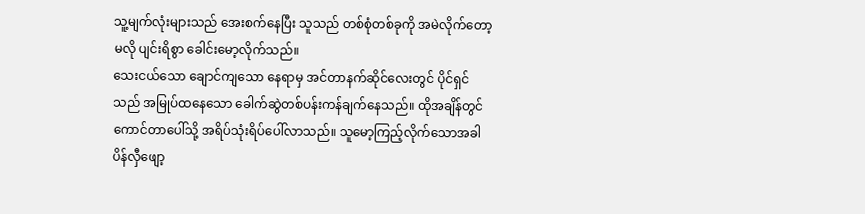သူ့မျက်လုံးများသည် အေးစက်နေပြီး သူသည် တစ်စုံတစ်ခုကို အမဲလိုက်တော့မလို ပျင်းရိစွာ ခေါင်းမော့လိုက်သည်။
သေးငယ်သော ချောင်ကျသော နေရာမှ အင်တာနက်ဆိုင်လေးတွင် ပိုင်ရှင်သည် အမြုပ်ထနေသော ခေါက်ဆွဲတစ်ပန်းကန်ချက်နေသည်။ ထိုအချိန်တွင် ကောင်တာပေါ်သို့ အရိပ်သုံးရိပ်ပေါ်လာသည်။ သူမော့ကြည့်လိုက်သောအခါ ပိန်လှီဖျော့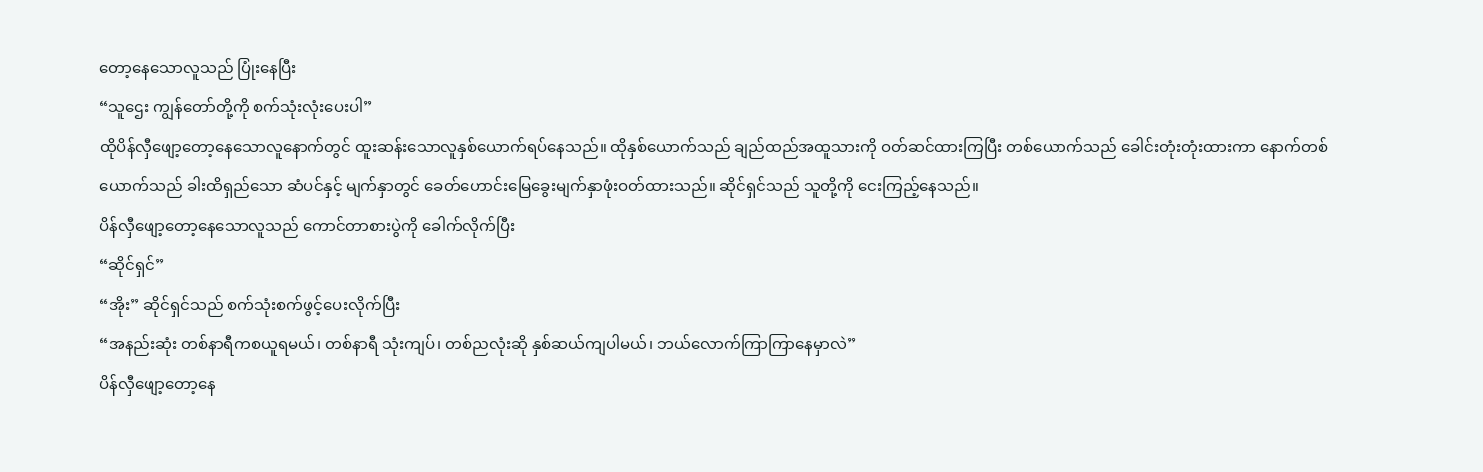တော့နေသောလူသည် ပြုံးနေပြီး
“သူဌေး ကျွန်တော်တို့ကို စက်သုံးလုံးပေးပါ”
ထိုပိန်လှီဖျော့တော့နေသောလူနောက်တွင် ထူးဆန်းသောလူနှစ်ယောက်ရပ်နေသည်။ ထိုနှစ်ယောက်သည် ချည်ထည်အထူသားကို ဝတ်ဆင်ထားကြပြီး တစ်ယောက်သည် ခေါင်းတုံးတုံးထားကာ နောက်တစ်ယောက်သည် ခါးထိရှည်သော ဆံပင်နှင့် မျက်နှာတွင် ခေတ်ဟောင်းမြေခွေးမျက်နှာဖုံးဝတ်ထားသည်။ ဆိုင်ရှင်သည် သူတို့ကို ငေးကြည့်နေသည်။
ပိန်လှီဖျော့တော့နေသောလူသည် ကောင်တာစားပွဲကို ခေါက်လိုက်ပြီး
“ဆိုင်ရှင်”
“အိုး” ဆိုင်ရှင်သည် စက်သုံးစက်ဖွင့်ပေးလိုက်ပြီး
“အနည်းဆုံး တစ်နာရီကစယူရမယ်၊ တစ်နာရီ သုံးကျပ်၊ တစ်ညလုံးဆို နှစ်ဆယ်ကျပါမယ်၊ ဘယ်လောက်ကြာကြာနေမှာလဲ”
ပိန်လှီဖျော့တော့နေ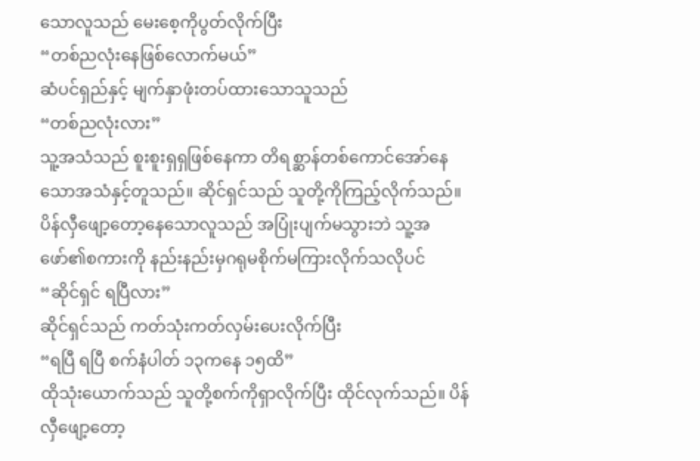သောလူသည် မေးစေ့ကိုပွတ်လိုက်ပြီး
“တစ်ညလုံးနေဖြစ်လောက်မယ်”
ဆံပင်ရှည်နှင့် မျက်နှာဖုံးတပ်ထားသောသူသည်
“တစ်ညလုံးလား”
သူ့အသံသည် စူးစူးရှရှဖြစ်နေကာ တိရစ္ဆာန်တစ်ကောင်အော်နေသောအသံနှင့်တူသည်။ ဆိုင်ရှင်သည် သူတို့ကိုကြည့်လိုက်သည်။ ပိန်လှီဖျော့တော့နေသောလူသည် အပြုံးပျက်မသွားဘဲ သူ့အဖော်၏စကားကို နည်းနည်းမှဂရုမစိုက်မကြားလိုက်သလိုပင်
“ဆိုင်ရှင် ရပြီလား”
ဆိုင်ရှင်သည် ကတ်သုံးကတ်လှမ်းပေးလိုက်ပြီး
“ရပြီ ရပြီ စက်နံပါတ် ၁၃ကနေ ၁၅ထိ”
ထိုသုံးယောက်သည် သူတို့စက်ကိုရှာလိုက်ပြီး ထိုင်လုက်သည်။ ပိန်လှီဖျော့တော့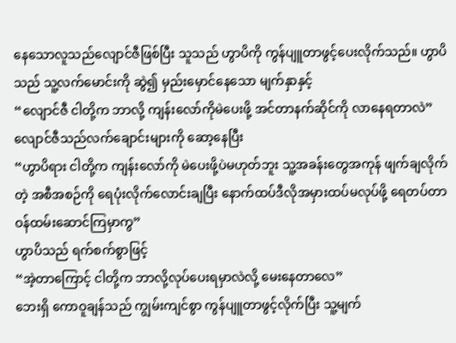နေသောလူသည်လျောင်ဇီဖြစ်ပြီး သူသည် ဟွာပိကို ကွန်ပျူတာဖွင့်ပေးလိုက်သည်။ ဟွာပိသည် သူ့လက်မောင်းကို ဆွဲ၍ မှည်းမှောင်နေသော မျက်နှာနှင့်
“လျောင်ဇီ ငါတို့က ဘာလို့ ကျန်းလော်ကိုမဲပေးဖို့ အင်တာနက်ဆိုင်ကို လာနေရတာလဲ”
လျောင်ဇီသည်လက်ချောင်းများကို ဆော့နေပြီး
“ဟွာပိရား ငါတို့က ကျန်းလော်ကို မဲပေးဖို့ပဲမဟုတ်ဘူး သူ့အခန်းတွေအကုန် ဖျက်ချလိုက်တဲ့ အစီအစဉ်ကို ရေပုံးလိုက်လောင်းချပြီး နောက်ထပ်ဒီလိုအမှားထပ်မလုပ်ဖို့ ရေတပ်တာဝန်ထမ်းဆောင်ကြမှာကွ”
ဟွာပိသည် ရက်စက်စွာဖြင့်
“အဲ့တာကြောင့် ငါတို့က ဘာလို့လုပ်ပေးရမှာလဲလို့ မေးနေတာလေ”
ဘေးရှိ ကောဝူချန်သည် ကျွမ်းကျင်စွာ ကွန်ပျူတာဖွင့်လိုက်ပြီး သူ့မျက်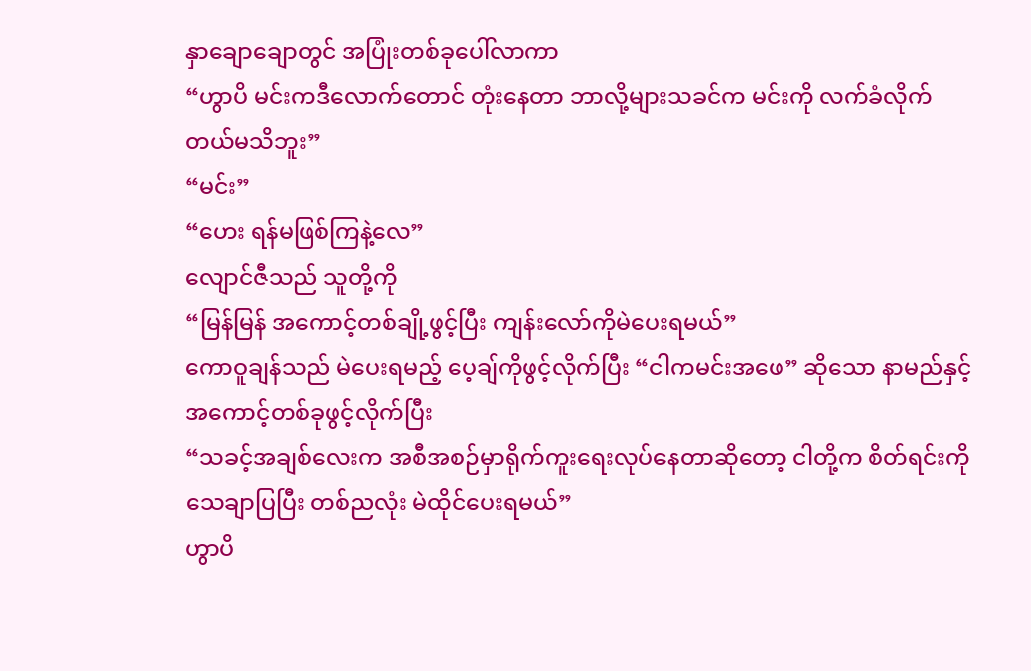နှာချောချောတွင် အပြုံးတစ်ခုပေါ်လာကာ
“ဟွာပိ မင်းကဒီလောက်တောင် တုံးနေတာ ဘာလို့များသခင်က မင်းကို လက်ခံလိုက်တယ်မသိဘူး”
“မင်း”
“ဟေး ရန်မဖြစ်ကြနဲ့လေ”
လျောင်ဇီသည် သူတို့ကို
“မြန်မြန် အကောင့်တစ်ချို့ဖွင့်ပြီး ကျန်းလော်ကိုမဲပေးရမယ်”
ကောဝူချန်သည် မဲပေးရမည့် ပေ့ချ်ကိုဖွင့်လိုက်ပြီး “ငါကမင်းအဖေ” ဆိုသော နာမည်နှင့် အကောင့်တစ်ခုဖွင့်လိုက်ပြီး
“သခင့်အချစ်လေးက အစီအစဉ်မှာရိုက်ကူးရေးလုပ်နေတာဆိုတော့ ငါတို့က စိတ်ရင်းကို သေချာပြပြီး တစ်ညလုံး မဲထိုင်ပေးရမယ်”
ဟွာပိ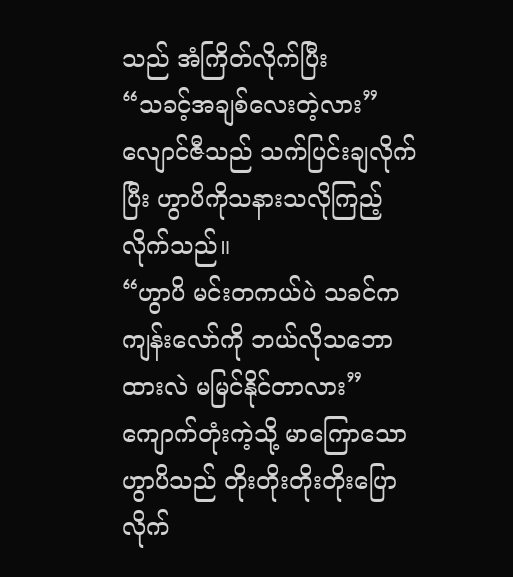သည် အံကြိတ်လိုက်ပြီး
“သခင့်အချစ်လေးတဲ့လား”
လျောင်ဇီသည် သက်ပြင်းချလိုက်ပြီး ဟွာပိကိုသနားသလိုကြည့်လိုက်သည်။
“ဟွာပိ မင်းတကယ်ပဲ သခင်က ကျန်းလော်ကို ဘယ်လိုသဘောထားလဲ မမြင်နိုင်တာလား”
ကျောက်တုံးကဲ့သို့ မာကြောသော ဟွာပိသည် တိုးတိုးတိုးတိုးပြောလိုက်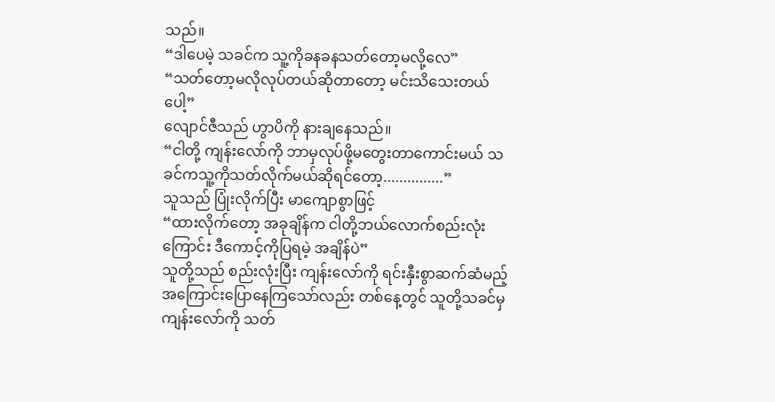သည်။
“ဒါပေမဲ့ သခင်က သူ့ကိုခနခနသတ်တော့မလို့လေ”
“သတ်တော့မလိုလုပ်တယ်ဆိုတာတော့ မင်းသိသေးတယ်ပေါ့”
လျောင်ဇီသည် ဟွာပိကို နားချနေသည်။
“ငါတို့ ကျန်းလော်ကို ဘာမှလုပ်ဖို့မတွေးတာကောင်းမယ် သခင်ကသူ့ကိုသတ်လိုက်မယ်ဆိုရင်တော့...............”
သူသည် ပြုံးလိုက်ပြီး မာကျောစွာဖြင့်
“ထားလိုက်တော့ အခုချိန်က ငါတို့ဘယ်လောက်စည်းလုံးကြောင်း ဒီကောင့်ကိုပြရမဲ့ အချိန်ပဲ”
သူတို့သည် စည်းလုံးပြီး ကျန်းလော်ကို ရင်းနှီးစွာဆက်ဆံမည့်အကြောင်းပြောနေကြသော်လည်း တစ်နေ့တွင် သူတို့သခင်မှ ကျန်းလော်ကို သတ်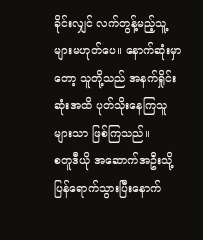ခိုင်းလျှင် လက်တွန့်မည့်သူ့များမဟုတ်ပေ။ နောက်ဆုံးမှာတော့ သူတို့သည် အနက်ရှိုင်းဆုံးအထိ ပုတ်သိုးနေကြသူများသာ ဖြစ်ကြသည်။
စတူဒီယို အဆောက်အဦးသို့ ပြန်ရောက်သွားပြီးနောက်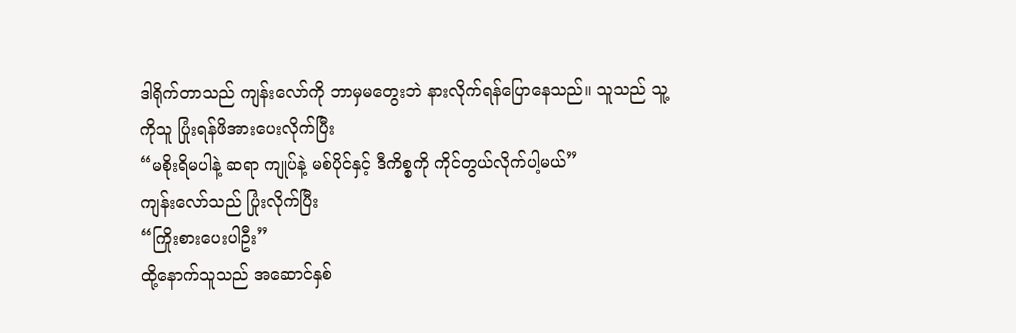ဒါရိုက်တာသည် ကျန်းလော်ကို ဘာမှမတွေးဘဲ နားလိုက်ရန်ပြောနေသည်။ သူသည် သူ့ကိုသူ ပြုံးရန်ဖိအားပေးလိုက်ပြီး
“မစိုးရိမပါနဲ့ ဆရာ ကျုပ်နဲ့ မစ်ပိုင်နှင့် ဒီကိစ္စကို ကိုင်တွယ်လိုက်ပါ့မယ်”
ကျန်းလော်သည် ပြုံးလိုက်ပြီး
“ကြိုးစားပေးပါဦး”
ထို့နောက်သူသည် အဆောင်နှစ်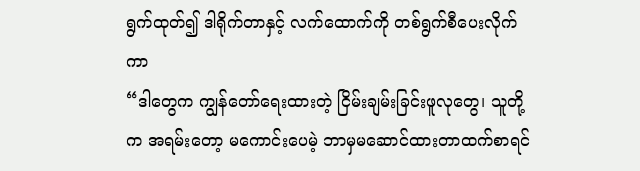ရွက်ထုတ်၍ ဒါရိုက်တာနှင့် လက်ထောက်ကို တစ်ရွက်စီပေးလိုက်ကာ
“ဒါတွေက ကျွန်တော်ရေးထားတဲ့ ငြိမ်းချမ်းခြင်းဖူလုတွေ၊ သူတို့က အရမ်းတော့ မကောင်းပေမဲ့ ဘာမှမဆောင်ထားတာထက်စာရင်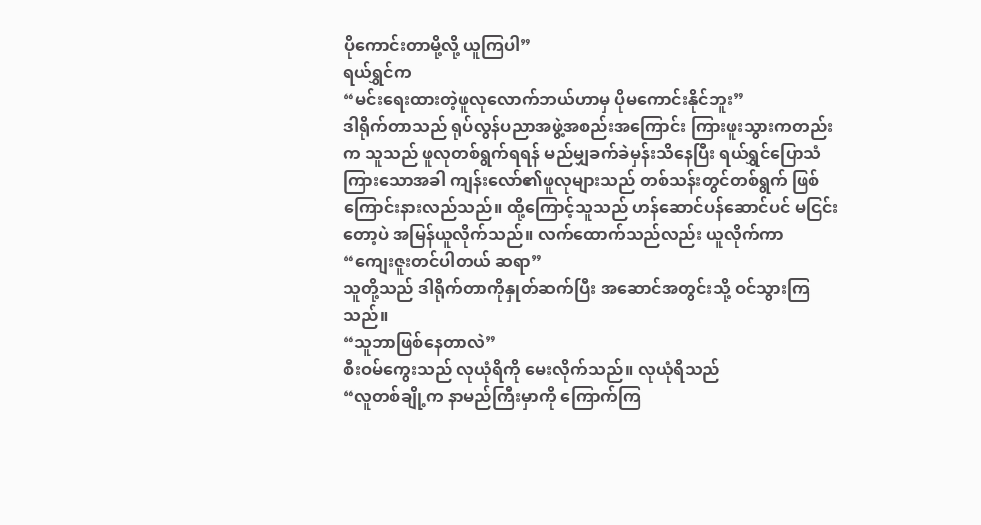ပိုကောင်းတာမို့လို့ ယူကြပါ”
ရယ်ရွှင်က
“မင်းရေးထားတဲ့ဖူလုလောက်ဘယ်ဟာမှ ပိုမကောင်းနိုင်ဘူး”
ဒါရိုက်တာသည် ရုပ်လွန်ပညာအဖွဲ့အစည်းအကြောင်း ကြားဖူးသွားကတည်းက သူသည် ဖူလုတစ်ရွက်ရရန် မည်မျှခက်ခဲမှန်းသိနေပြီး ရယ်ရွှင်ပြောသံကြားသောအခါ ကျန်းလော်၏ဖူလုများသည် တစ်သန်းတွင်တစ်ရွက် ဖြစ်ကြောင်းနားလည်သည်။ ထို့ကြောင့်သူသည် ဟန်ဆောင်ပန်ဆောင်ပင် မငြင်းတော့ပဲ အမြန်ယူလိုက်သည်။ လက်ထောက်သည်လည်း ယူလိုက်ကာ
“ကျေးဇူးတင်ပါတယ် ဆရာ”
သူတို့သည် ဒါရိုက်တာကိုနှုတ်ဆက်ပြီး အဆောင်အတွင်းသို့ ဝင်သွားကြသည်။
“သူဘာဖြစ်နေတာလဲ”
စီးဝမ်ကွေးသည် လုယုံရိကို မေးလိုက်သည်။ လုယုံရိသည်
“လူတစ်ချို့က နာမည်ကြီးမှာကို ကြောက်ကြ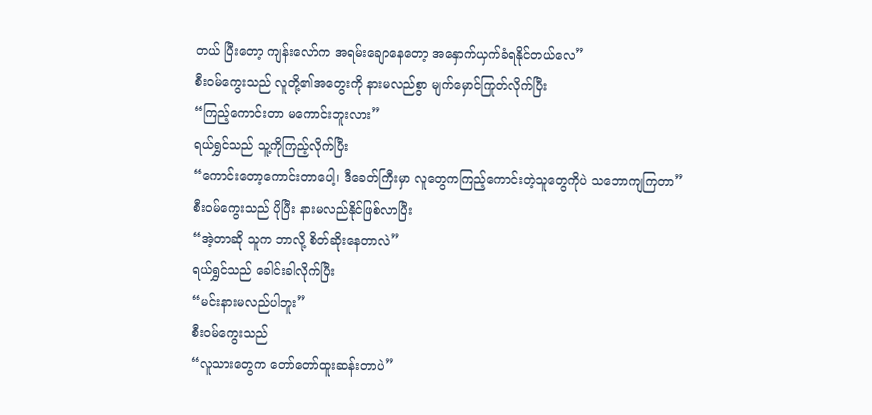တယ် ပြီးတော့ ကျန်းလော်က အရမ်းချောနေတော့ အနှောက်ယှက်ခံရနိုင်တယ်လေ”
စီးဝမ်ကွေးသည် လူတို့၏အတွေးကို နားမလည်စွာ မျက်မှောင်ကြုတ်လိုက်ပြီး
“ကြည့်ကောင်းတာ မကောင်းဘူးလား”
ရယ်ရွှင်သည် သူ့ကိုကြည့်လိုက်ပြီး
“ကောင်းတော့ကောင်းတာပေါ့၊ ဒီခေတ်ကြီးမှာ လူတွေကကြည့်ကောင်းတဲ့သူတွေကိုပဲ သဘောကျကြတာ”
စီးဝမ်ကွေးသည် ပိုပြီး နားမလည်နိုင်ဖြစ်လာပြီး
“အဲ့တာဆို သူက ဘာလို့ စိတ်ဆိုးနေတာလဲ”
ရယ်ရွှင်သည် ခေါင်းခါလိုက်ပြီး
“မင်းနားမလည်ပါဘူး”
စီးဝမ်ကွေးသည်
“လူသားတွေက တော်တော်ထူးဆန်းတာပဲ”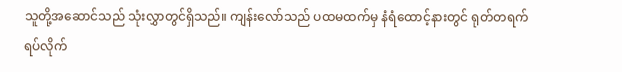သူတို့အဆောင်သည် သုံးလွှာတွင်ရှိသည်။ ကျန်းလော်သည် ပထမထက်မှ နံရံထောင့်နားတွင် ရုတ်တရက် ရပ်လိုက်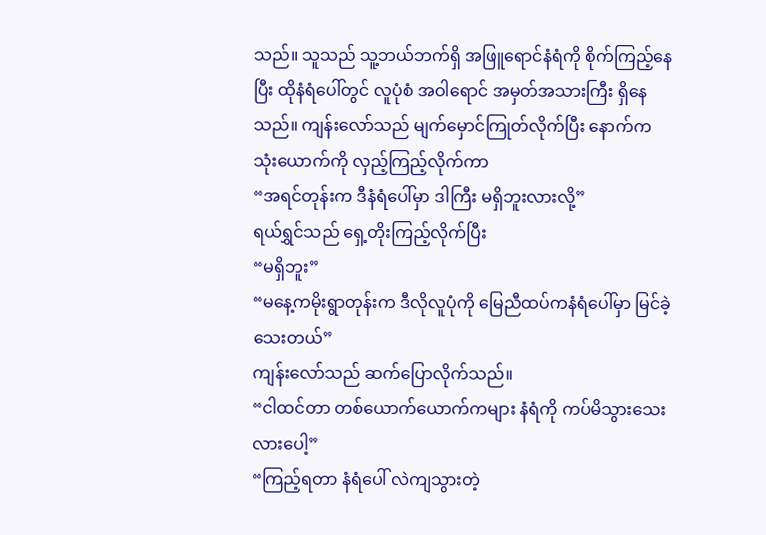သည်။ သူသည် သူ့ဘယ်ဘက်ရှိ အဖြူရောင်နံရံကို စိုက်ကြည့်နေပြီး ထိုနံရံပေါ်တွင် လူပုံစံ အဝါရောင် အမှတ်အသားကြီး ရှိနေသည်။ ကျန်းလော်သည် မျက်မှောင်ကြုတ်လိုက်ပြီး နောက်ကသုံးယောက်ကို လှည့်ကြည့်လိုက်ကာ
“အရင်တုန်းက ဒီနံရံပေါ်မှာ ဒါကြီး မရှိဘူးလားလို့”
ရယ်ရွှင်သည် ရှေ့တိုးကြည့်လိုက်ပြီး
“မရှိဘူး”
“မနေ့ကမိုးရွာတုန်းက ဒီလိုလူပုံကို မြေညီထပ်ကနံရံပေါ်မှာ မြင်ခဲ့သေးတယ်”
ကျန်းလော်သည် ဆက်ပြောလိုက်သည်။
“ငါထင်တာ တစ်ယောက်ယောက်ကများ နံရံကို ကပ်မိသွားသေးလားပေါ့”
“ကြည့်ရတာ နံရံပေါ် လဲကျသွားတဲ့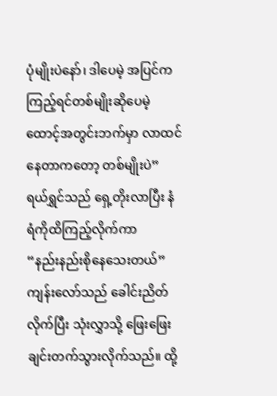ပုံမျိုးပဲနော်၊ ဒါပေမဲ့ အပြင်ကကြည့်ရင်တစ်မျိုးဆိုပေမဲ့ ထောင့်အတွင်းဘက်မှာ လာထင်နေတာကတော့ တစ်မျိုးပဲ”
ရယ်ရွှင်သည် ရှေ့တိုးလာပြီး နံရံကိုထိကြည့်လိုက်ကာ
“နည်းနည်းစိုနေသေးတယ်”
ကျန်းလော်သည် ခေါင်းညိတ်လိုက်ပြီး သုံးလွှာသို့ ဖြေးဖြေးချင်းတက်သွားလိုက်သည်။ ထို့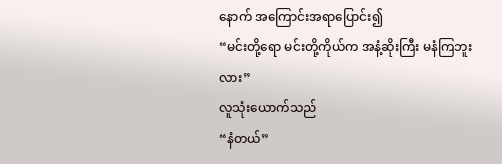နောက် အကြောင်းအရာပြောင်း၍
“မင်းတို့ရော မင်းတို့ကိုယ်က အနံ့ဆိုးကြီး မနံကြဘူးလား”
လူသုံးယောက်သည်
“နံတယ်”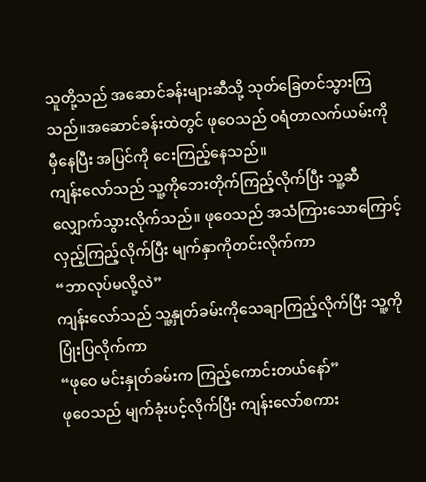သူတို့သည် အဆောင်ခန်းများဆီသို့ သုတ်ခြေတင်သွားကြသည်။အဆောင်ခန်းထဲတွင် ဖုဝေသည် ဝရံတာလက်ယမ်းကို မှီနေပြီး အပြင်ကို ငေးကြည့်နေသည်။
ကျန်းလော်သည် သူ့ကိုဘေးတိုက်ကြည့်လိုက်ပြီး သူ့ဆီလျှောက်သွားလိုက်သည်။ ဖုဝေသည် အသံကြားသောကြောင့် လှည့်ကြည့်လိုက်ပြီး မျက်နှာကိုတင်းလိုက်ကာ
“ဘာလုပ်မလို့လဲ”
ကျန်းလော်သည် သူ့နှုတ်ခမ်းကိုသေချာကြည့်လိုက်ပြီး သူ့ကိုပြုံးပြလိုက်ကာ
“ဖုဝေ မင်းနှုတ်ခမ်းက ကြည့်ကောင်းတယ်နော်”
ဖုဝေသည် မျက်ခုံးပင့်လိုက်ပြီး ကျန်းလော်စကား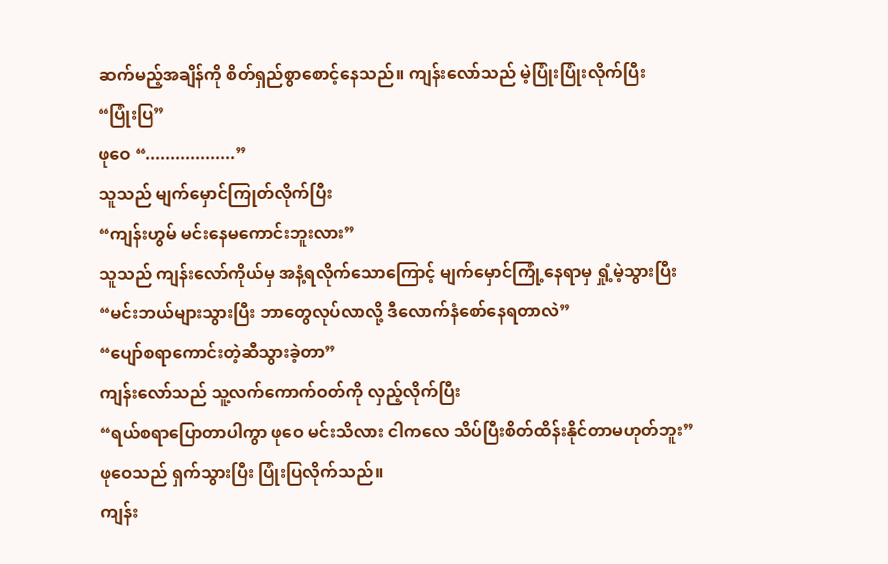ဆက်မည့်အချိန်ကို စိတ်ရှည်စွာစောင့်နေသည်။ ကျန်းလော်သည် မဲ့ပြုံးပြုံးလိုက်ပြီး
“ပြုံးပြ”
ဖုဝေ “..................”
သူသည် မျက်မှောင်ကြုတ်လိုက်ပြီး
“ကျန်းဟွမ် မင်းနေမကောင်းဘူးလား”
သူသည် ကျန်းလော်ကိုယ်မှ အနံ့ရလိုက်သောကြောင့် မျက်မှောင်ကြုံ့နေရာမှ ရှုံ့မဲ့သွားပြီး
“မင်းဘယ်များသွားပြီး ဘာတွေလုပ်လာလို့ ဒီလောက်နံစော်နေရတာလဲ”
“ပျော်စရာကောင်းတဲ့ဆီသွားခဲ့တာ”
ကျန်းလော်သည် သူ့လက်ကောက်ဝတ်ကို လှည့်လိုက်ပြီး
“ရယ်စရာပြောတာပါကွာ ဖုဝေ မင်းသိလား ငါကလေ သိပ်ပြီးစိတ်ထိန်းနိုင်တာမဟုတ်ဘူး”
ဖုဝေသည် ရှက်သွားပြီး ပြုံးပြလိုက်သည်။
ကျန်း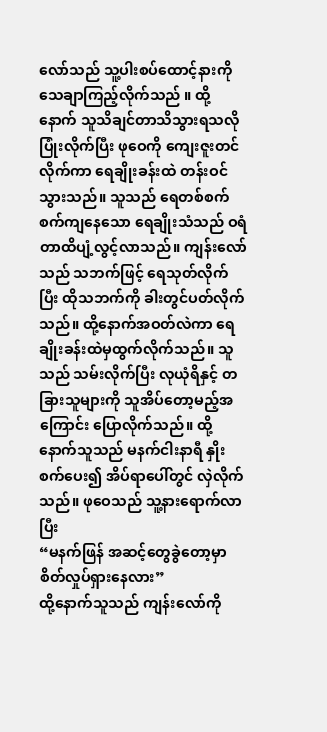လော်သည် သူ့ပါးစပ်ထောင့်နားကိုသေချာကြည့်လိုက်သည် ။ ထို့နောက် သူသိချင်တာသိသွားရသလို ပြုံးလိုက်ပြီး ဖုဝေကို ကျေးဇူးတင်လိုက်ကာ ရေချိုးခန်းထဲ တန်းဝင်သွားသည်။ သူသည် ရေတစ်စက်စက်ကျနေသော ရေချိုးသံသည် ဝရံတာထိပျံ့လွင့်လာသည်။ ကျန်းလော်သည် သဘက်ဖြင့် ရေသုတ်လိုက်ပြီး ထိုသဘက်ကို ခါးတွင်ပတ်လိုက်သည်။ ထို့နောက်အဝတ်လဲကာ ရေချိုးခန်းထဲမှထွက်လိုက်သည်။ သူသည် သမ်းလိုက်ပြီး လုယုံရိနှင့် တခြားသူများကို သူအိပ်တော့မည့်အကြောင်း ပြောလိုက်သည်။ ထို့နောက်သူသည် မနက်ငါးနာရီ နှိုးစက်ပေး၍ အိပ်ရာပေါ်တွင် လှဲလိုက်သည်။ ဖုဝေသည် သူ့နားရောက်လာပြီး
“မနက်ဖြန် အဆင့်တွေခွဲတော့မှာ စိတ်လှုပ်ရှားနေလား”
ထို့နောက်သူသည် ကျန်းလော်ကို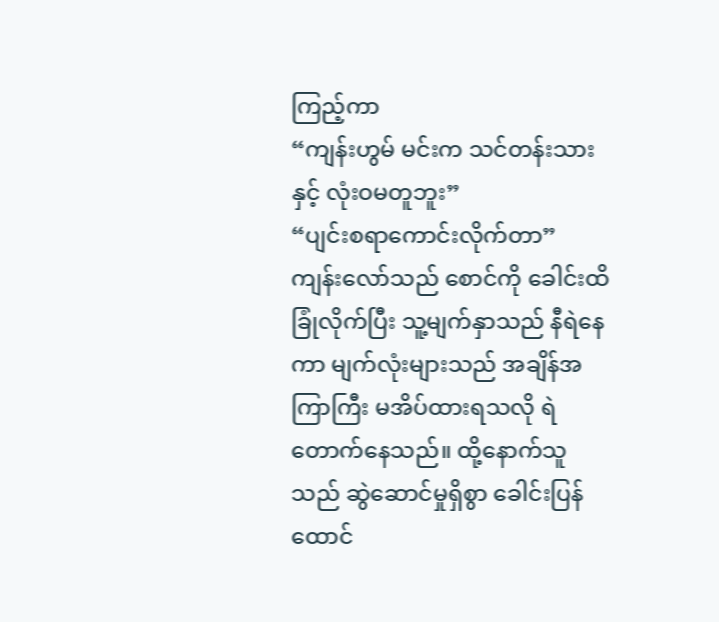ကြည့်ကာ
“ကျန်းဟွမ် မင်းက သင်တန်းသားနှင့် လုံးဝမတူဘူး”
“ပျင်းစရာကောင်းလိုက်တာ”
ကျန်းလော်သည် စောင်ကို ခေါင်းထိခြုံလိုက်ပြီး သူ့မျက်နှာသည် နီရဲနေကာ မျက်လုံးများသည် အချိန်အကြာကြီး မအိပ်ထားရသလို ရဲတောက်နေသည်။ ထို့နောက်သူသည် ဆွဲဆောင်မှုရှိစွာ ခေါင်းပြန်ထောင်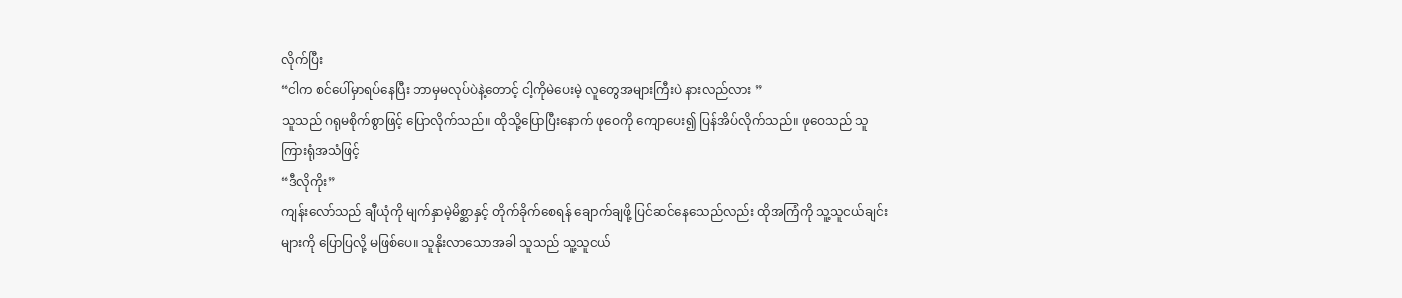လိုက်ပြီး
“ငါက စင်ပေါ်မှာရပ်နေပြီး ဘာမှမလုပ်ပဲနဲ့တောင့် ငါ့ကိုမဲပေးမဲ့ လူတွေအများကြီးပဲ နားလည်လား ”
သူသည် ဂရုမစိုက်စွာဖြင့် ပြောလိုက်သည်။ ထိုသို့ပြောပြီးနောက် ဖုဝေကို ကျောပေး၍ ပြန်အိပ်လိုက်သည်။ ဖုဝေသည် သူကြားရုံအသံဖြင့်
“ဒီလိုကိုး”
ကျန်းလော်သည် ချီယုံကို မျက်နှာမဲ့မိစ္ဆာနှင့် တိုက်ခိုက်စေရန် ချောက်ချဖို့ ပြင်ဆင်နေသေည်လည်း ထိုအကြံကို သူ့သူငယ်ချင်းများကို ပြောပြလို့ မဖြစ်ပေ။ သူနိုးလာသောအခါ သူသည် သူ့သူငယ်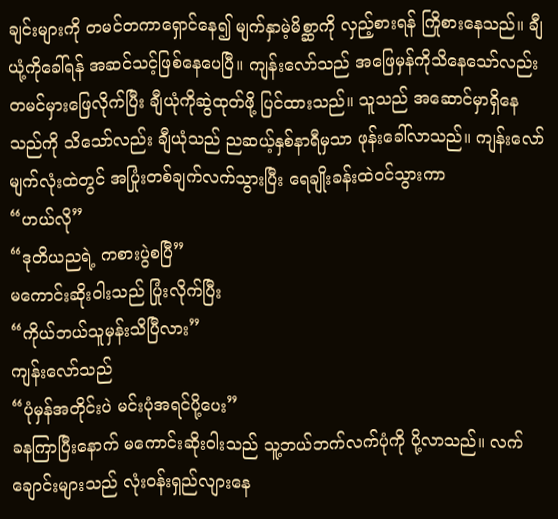ချင်းများကို တမင်တကာရှောင်နေ၍ မျက်နှာမဲ့မိစ္ဆာကို လှည့်စားရန် ကြိုစားနေသည်။ ချီယုံ့ကိုခေါ်ရန် အဆင်သင့်ဖြစ်နေပေပြီ။ ကျန်းလော်သည် အဖြေမှန်ကိုသိနေသော်လည်း တမင်မှားဖြေလိုက်ပြီး ချီယုံကိုဆွဲထုတ်ဖို့ ပြင်ထားသည်။ သူသည် အဆောင်မှာရှိနေသည်ကို သိသော်လည်း ချီယုံသည် ညဆယ့်နှစ်နာရီမှသာ ဖုန်းခေါ်လာသည်။ ကျန်းလော်မျက်လုံးထဲတွင် အပြုံးတစ်ချက်လက်သွားပြီး ရေချိုးခန်းထဲဝင်သွားကာ
“ဟယ်လို”
“ဒုတိယညရဲ့ ကစားပွဲစပြီ”
မကောင်းဆိုးဝါးသည် ပြုံးလိုက်ပြီး
“ကိုယ်ဘယ်သူမှန်းသိပြီလား”
ကျန်းလော်သည်
“ပုံမှန်အတိုင်းပဲ မင်းပုံအရင်ပို့ပေး”
ခနကြာပြီးနောက် မကောင်းဆိုးဝါးသည် သူ့ဘယ်ဘက်လက်ပုံကို ပို့လာသည်။ လက်ချောင်းများသည် လုံးဝန်းရှည်လျားနေ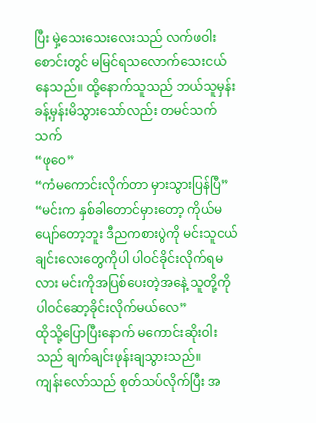ပြီး မှဲ့သေးသေးလေးသည် လက်ဖဝါးစောင်းတွင် မမြင်ရသလောက်သေးငယ်နေသည်။ ထို့နောက်သူသည် ဘယ်သူမှန်း ခန့်မှန်းမိသွားသော်လည်း တမင်သက်သက်
“ဖုဝေ”
“ကံမကောင်းလိုက်တာ မှားသွားပြန်ပြီ”
“မင်းက နှစ်ခါတောင်မှားတော့ ကိုယ်မပျော်တော့ဘူး ဒီညကစားပွဲကို မင်းသူငယ်ချင်းလေးတွေကိုပါ ပါဝင်ခိုင်းလိုက်ရမလား မင်းကိုအပြစ်ပေးတဲ့အနေဲ့ သူတို့ကိုပါဝင်ဆော့ခိုင်းလိုက်မယ်လေ”
ထိုသို့ပြောပြီးနောက် မကောင်းဆိုးဝါးသည် ချက်ချင်းဖုန်းချသွားသည်။
ကျန်းလော်သည် စုတ်သပ်လိုက်ပြီး အ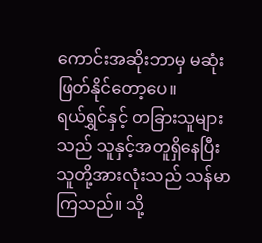ကောင်းအဆိုးဘာမှ မဆုံးဖြတ်နိုင်တော့ပေ။
ရယ်ရွှင်နှင့် တခြားသူများသည် သူနှင့်အတူရှိနေပြီး သူတို့အားလုံးသည် သန်မာကြသည်။ သို့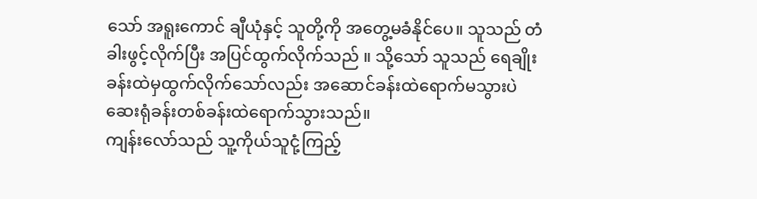သော် အရူးကောင် ချီယုံနှင့် သူတို့ကို အတွေ့မခံနိုင်ပေ။ သူသည် တံခါးဖွင့်လိုက်ပြီး အပြင်ထွက်လိုက်သည် ။ သို့သော် သူသည် ရေချိုးခန်းထဲမှထွက်လိုက်သော်လည်း အဆောင်ခန်းထဲရောက်မသွားပဲ ဆေးရုံခန်းတစ်ခန်းထဲရောက်သွားသည်။
ကျန်းလော်သည် သူ့ကိုယ်သူငုံ့ကြည့်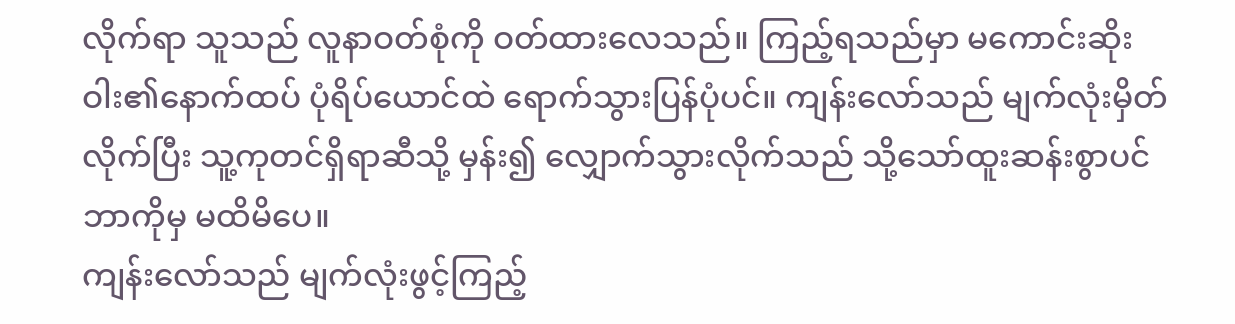လိုက်ရာ သူသည် လူနာဝတ်စုံကို ဝတ်ထားလေသည်။ ကြည့်ရသည်မှာ မကောင်းဆိုးဝါး၏နောက်ထပ် ပုံရိပ်ယောင်ထဲ ရောက်သွားပြန်ပုံပင်။ ကျန်းလော်သည် မျက်လုံးမှိတ်လိုက်ပြီး သူ့ကုတင်ရှိရာဆီသို့ မှန်း၍ လျှောက်သွားလိုက်သည် သို့သော်ထူးဆန်းစွာပင် ဘာကိုမှ မထိမိပေ။
ကျန်းလော်သည် မျက်လုံးဖွင့်ကြည့်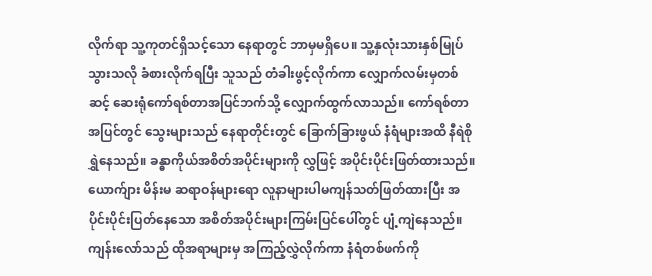လိုက်ရာ သူ့ကုတင်ရှိသင့်သော နေရာတွင် ဘာမှမရှိပေ။ သူ့နှလုံးသားနှစ်မြုပ်သွားသလို ခံစားလိုက်ရပြီး သူသည် တံခါးဖွင့်လိုက်ကာ လျှောက်လမ်းမှတစ်ဆင့် ဆေးရုံကော်ရစ်တာအပြင်ဘက်သို့ လျှောက်ထွက်လာသည်။ ကော်ရစ်တာ အပြင်တွင် သွေးများသည် နေရာတိုင်းတွင် ခြောက်ခြားဖွယ် နံရံများအထိ နီရဲစိုရွှဲနေသည်။ ခန္ဓာကိုယ်အစိတ်အပိုင်းများကို လွှဖြင့် အပိုင်းပိုင်းဖြတ်ထားသည်။ ယောက်ျား မိန်းမ ဆရာဝန်များရော လူနာများပါမကျန်သတ်ဖြတ်ထားပြီး အပိုင်းပိုင်းပြတ်နေသော အစိတ်အပိုင်းများကြမ်းပြင်ပေါ်တွင် ပျံ့ကျဲနေသည်။ ကျန်းလော်သည် ထိုအရာများမှ အကြည့်လွှဲလိုက်ကာ နံရံတစ်ဖက်ကို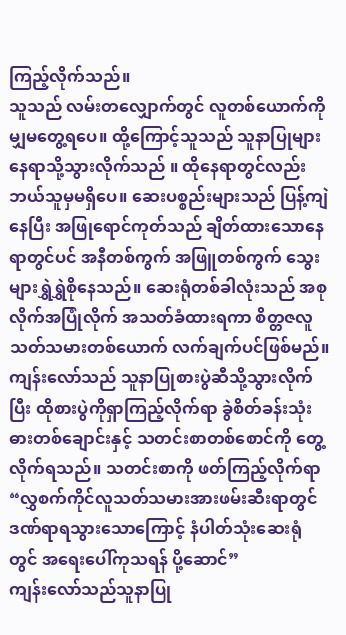ကြည့်လိုက်သည်။
သူသည် လမ်းတလျှောက်တွင် လူတစ်ယောက်ကိုမျှမတွေ့ရပေ။ ထို့ကြောင့်သူသည် သူနာပြုများနေရာသို့သွားလိုက်သည် ။ ထိုနေရာတွင်လည်း ဘယ်သူမှမရှိပေ။ ဆေးပစ္စည်းများသည် ပြန့်ကျဲနေပြီး အဖြုရောင်ကုတ်သည် ချိတ်ထားသောနေရာတွင်ပင် အနီတစ်ကွက် အဖြူတစ်ကွက် သွေးများရွှဲရွှဲစိုနေသည်။ ဆေးရုံတစ်ခါလုံးသည် အစုလိုက်အပြုံလိုက် အသတ်ခံထားရကာ စိတ္တဇလူသတ်သမားတစ်ယောက် လက်ချက်ပင်ဖြစ်မည်။ ကျန်းလော်သည် သူနာပြုစားပွဲဆီသို့သွားလိုက်ပြီး ထိုစားပွဲကိုရှာကြည့်လိုက်ရာ ခွဲစိတ်ခန်းသုံးဓားတစ်ချောင်းနှင့် သတင်းစာတစ်စောင်ကို တွေ့လိုက်ရသည်။ သတင်းစာကို ဖတ်ကြည့်လိုက်ရာ
“လွှစက်ကိုင်လူသတ်သမားအားဖမ်းဆီးရာတွင် ဒဏ်ရာရသွားသောကြောင့် နံပါတ်သုံးဆေးရုံတွင် အရေးပေါ်ကုသရန် ပို့ဆောင်”
ကျန်းလော်သည်သူနာပြု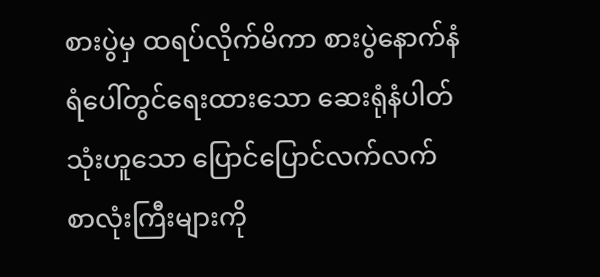စားပွဲမှ ထရပ်လိုက်မိကာ စားပွဲနောက်နံရံပေါ်တွင်ရေးထားသော ဆေးရုံနံပါတ်သုံးဟူသော ပြောင်ပြောင်လက်လက် စာလုံးကြီးများကို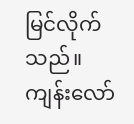မြင်လိုက်သည်။
ကျန်းလော်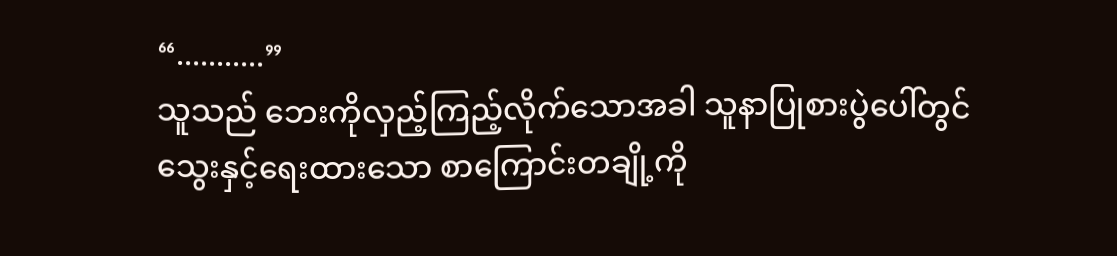“...........”
သူသည် ဘေးကိုလှည့်ကြည့်လိုက်သောအခါ သူနာပြုစားပွဲပေါ်တွင် သွေးနှင့်ရေးထားသော စာကြောင်းတချို့ကို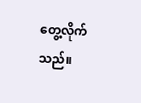တွေ့လိုက်သည်။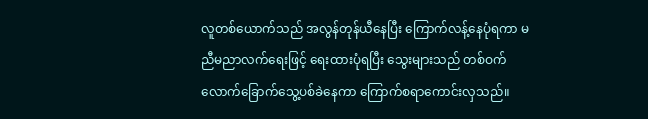လူတစ်ယောက်သည် အလွန်တုန်ယီနေပြီး ကြောက်လန့်နေပုံရကာ မညီမညာလက်ရေးဖြင့် ရေးထားပုံရပြီး သွေးများသည် တစ်ဝက်လောက်ခြောက်သွေ့ပစ်ခဲနေကာ ကြောက်စရာကောင်းလှသည်။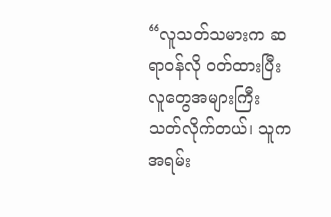“လူသတ်သမားက ဆရာဝန်လို ဝတ်ထားပြီး လူတွေအများကြီးသတ်လိုက်တယ်၊ သူကအရမ်း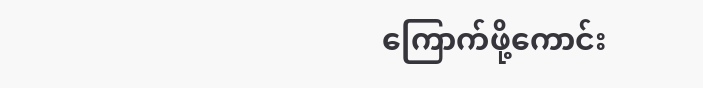ကြောက်ဖို့ကောင်း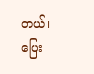တယ်၊ ပြေး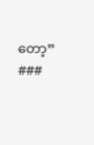တော့”
###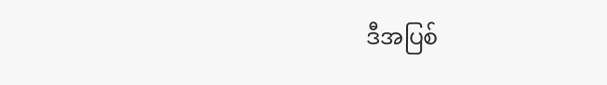ဒီအပြစ်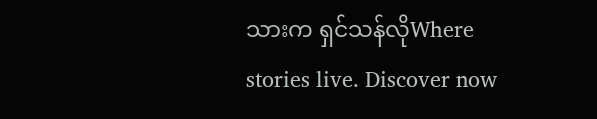သားက ရှင်သန်လိုWhere stories live. Discover now